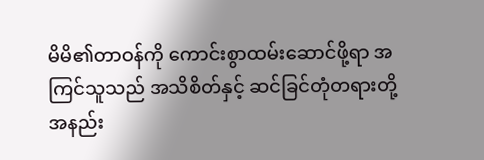မိမိ၏တာဝန်ကို ကောင်းစွာထမ်းဆောင်ဖို့ရာ အကြင်သူသည် အသိစိတ်နှင့် ဆင်ခြင်တုံတရားတို့ အနည်း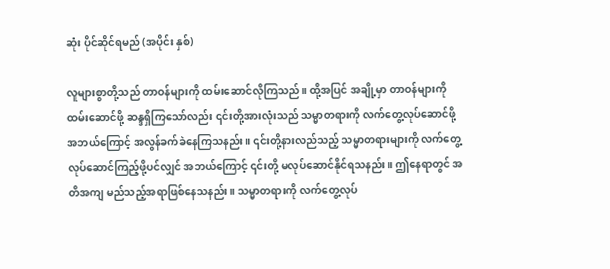ဆုံး ပိုင်ဆိုင်ရမည် (အပိုင်း နှစ်)

လူများစွာတို့သည် တာဝန်များကို ထမ်းဆောင်လိုကြသည်။ ထို့အပြင် အချို့မှာ တာဝန်များကို ထမ်းဆောင်ဖို့ ဆန္ဒရှိကြသော်လည်း ၎င်းတို့အားလုံးသည် သမ္မာတရားကို လက်တွေ့လုပ်ဆောင်ဖို့ အဘယ်ကြောင့် အလွန်ခက်ခဲနေကြသနည်း။ ၎င်းတို့နားလည်သည့် သမ္မာတရားများကို လက်တွေ့လုပ်ဆောင်ကြည့်ဖို့ပင်လျှင် အဘယ်ကြောင့် ၎င်းတို့ မလုပ်ဆောင်နိုင်ရသနည်း။ ဤနေရာတွင် အတိအကျ မည်သည့်အရာဖြစ်နေသနည်း။ သမ္မာတရားကို လက်တွေ့လုပ်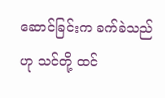ဆောင်ခြင်းက ခက်ခဲသည်ဟု သင်တို့ ထင်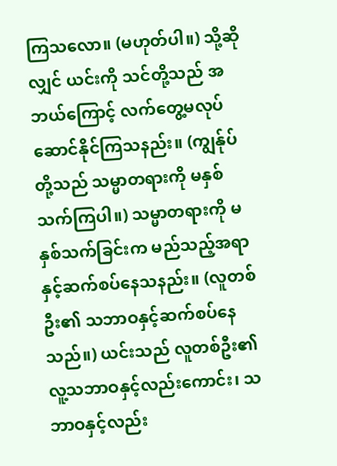ကြသလော။ (မဟုတ်ပါ။) သို့ဆိုလျှင် ယင်းကို သင်တို့သည် အဘယ်ကြောင့် လက်တွေ့မလုပ်ဆောင်နိုင်ကြသနည်း။ (ကျွန်ုပ်တို့သည် သမ္မာတရားကို မနှစ်သက်ကြပါ။) သမ္မာတရားကို မနှစ်သက်ခြင်းက မည်သည့်အရာနှင့်ဆက်စပ်နေသနည်း။ (လူတစ်ဦး၏ သဘာဝနှင့်ဆက်စပ်နေသည်။) ယင်းသည် လူတစ်ဦး၏ လူ့သဘာဝနှင့်လည်းကောင်း၊ သဘာဝနှင့်လည်း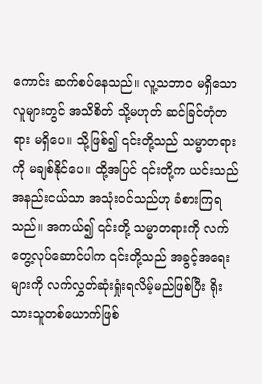ကောင်း ဆက်စပ်နေသည်။ လူ့သဘာဝ မရှိသောလူများတွင် အသိစိတ် သို့မဟုတ် ဆင်ခြင်တုံတရား မရှိပေ။ သို့ဖြစ်၍ ၎င်းတို့သည် သမ္မာတရားကို မချစ်နိုင်ပေ။ ထို့အပြင် ၎င်းတို့က ယင်းသည် အနည်းငယ်သာ အသုံးဝင်သည်ဟု ခံစားကြရသည်။ အကယ်၍ ၎င်းတို့ သမ္မာတရားကို လက်တွေ့လုပ်ဆောင်ပါက ၎င်းတို့သည် အခွင့်အရေးများကို လက်လွှတ်ဆုံးရှုံးရလိမ့်မည်ဖြစ်ပြီး ရိုးသားသူတစ်ယောက်ဖြစ်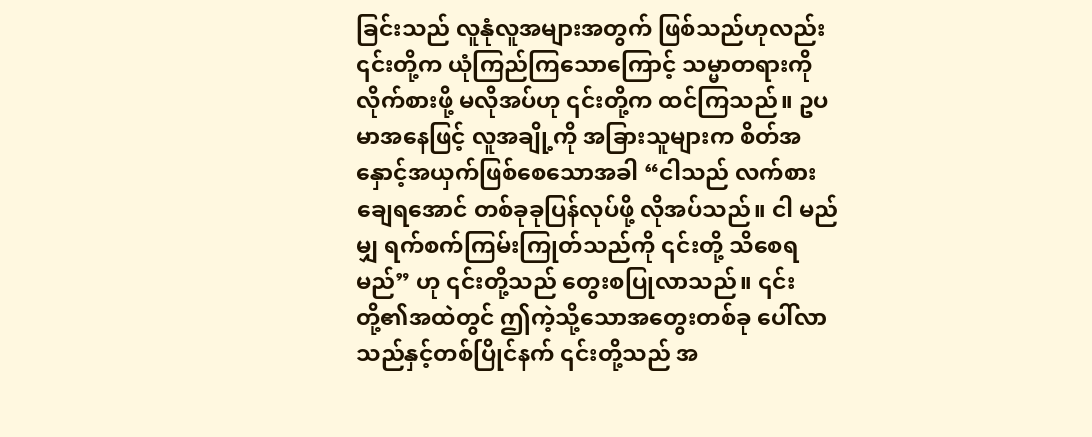ခြင်းသည် လူနုံလူအများအတွက် ဖြစ်သည်ဟုလည်း ၎င်းတို့က ယုံကြည်ကြသောကြောင့် သမ္မာတရားကို လိုက်စားဖို့ မလိုအပ်ဟု ၎င်းတို့က ထင်ကြသည်။ ဥပမာအနေဖြင့် လူအချို့ကို အခြားသူများက စိတ်အနှောင့်အယှက်ဖြစ်စေသောအခါ “ငါသည် လက်စားချေရအောင် တစ်ခုခုပြန်လုပ်ဖို့ လိုအပ်သည်။ ငါ မည်မျှ ရက်စက်ကြမ်းကြုတ်သည်ကို ၎င်းတို့ သိစေရမည်” ဟု ၎င်းတို့သည် တွေးစပြုလာသည်။ ၎င်းတို့၏အထဲတွင် ဤကဲ့သို့သောအတွေးတစ်ခု ပေါ်လာသည်နှင့်တစ်ပြိုင်နက် ၎င်းတို့သည် အ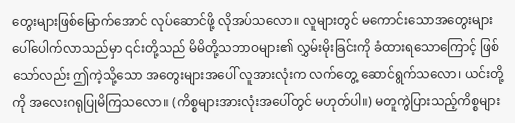တွေးများဖြစ်မြောက်အောင် လုပ်ဆောင်ဖို့ လိုအပ်သလော။ လူများတွင် မကောင်းသောအတွေးများ ပေါ်ပေါက်လာသည်မှာ ၎င်းတို့သည် မိမိတို့သဘာဝများ၏ လွှမ်းမိုးခြင်းကို ခံထားရသောကြောင့် ဖြစ်သော်လည်း ဤကဲ့သို့သော အတွေးများအပေါ် လူအားလုံးက လက်တွေ့ ဆောင်ရွက်သလော၊ ယင်းတို့ကို အလေးဂရုပြုမိကြသလော။ (ကိစ္စများအားလုံးအပေါ်တွင် မဟုတ်ပါ။) မတူကွဲပြားသည့်ကိစ္စများ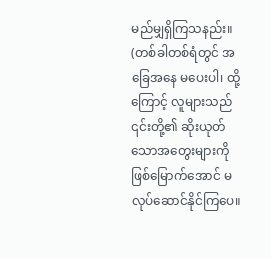မည်မျှရှိကြသနည်း။ (တစ်ခါတစ်ရံတွင် အခြေအနေ မပေးပါ၊ ထို့ကြောင့် လူများသည် ၎င်းတို့၏ ဆိုးယုတ်သောအတွေးများကို ဖြစ်မြောက်အောင် မလုပ်ဆောင်နိုင်ကြပေ။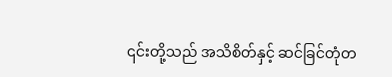၎င်းတို့သည် အသိစိတ်နှင့် ဆင်ခြင်တုံတ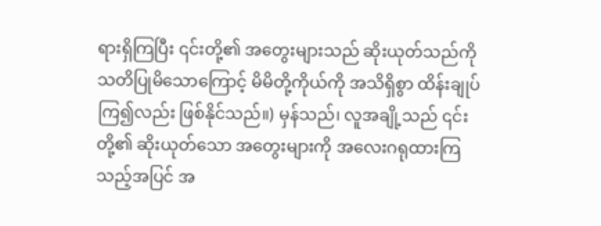ရားရှိကြပြီး ၎င်းတို့၏ အတွေးများသည် ဆိုးယုတ်သည်ကို သတိပြုမိသောကြောင့် မိမိတို့ကိုယ်ကို အသိရှိစွာ ထိန်းချုပ်ကြ၍လည်း ဖြစ်နိုင်သည်။) မှန်သည်၊ လူအချို့သည် ၎င်းတို့၏ ဆိုးယုတ်သော အတွေးများကို အလေးဂရုထားကြသည့်အပြင် အ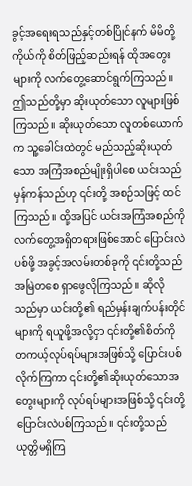ခွင့်အရေးရသည်နှင့်တစ်ပြိုင်နက် မိမိတို့ကိုယ်ကို စိတ်ဖြည့်ဆည်းရန် ထိုအတွေးများကို လက်တွေ့ဆောင်ရွက်ကြသည်။ ဤသည်တို့မှာ ဆိုးယုတ်သော လူများဖြစ်ကြသည်။ ဆိုးယုတ်သော လူတစ်ယောက်က သူ့ခေါင်းထဲတွင် မည်သည့်ဆိုးယုတ်သော အကြံအစည်မျိုးရှိပါစေ ယင်းသည် မှန်ကန်သည်ဟု ၎င်းတို့ အစဉ်သဖြင့် ထင်ကြသည်။ ထို့အပြင် ယင်းအကြံအစည်ကို လက်တွေ့အရှိတရားဖြစ်အောင် ပြောင်းလဲပစ်ဖို့ အခွင့်အလမ်းတစ်ခုကို ၎င်းတို့သည် အမြဲတစေ ရှာဖွေလိုကြသည်။ ဆိုလိုသည်မှာ ယင်းတို့၏ ရည်မှန်းချက်ပန်းတိုင်များကို ရယူဖို့အလို့ငှာ ၎င်းတို့၏စိတ်ကို တကယ့်လုပ်ရပ်များအဖြစ်သို့ ပြောင်းပစ်လိုက်ကြကာ ၎င်းတို့၏ဆိုးယုတ်သောအတွေးများကို လုပ်ရပ်များအဖြစ်သို့ ၎င်းတို့ ပြောင်းလဲပစ်ကြသည်။ ၎င်းတို့သည် ယုတ္တိမရှိကြ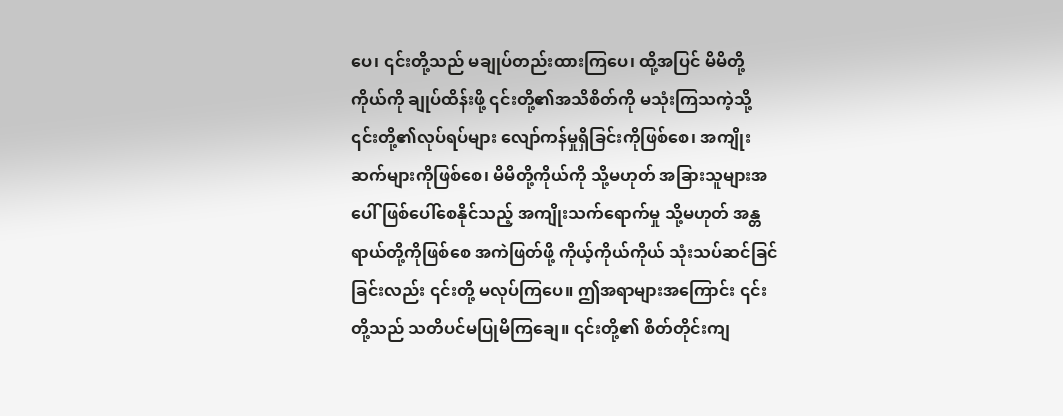ပေ၊ ၎င်းတို့သည် မချုပ်တည်းထားကြပေ၊ ထို့အပြင် မိမိတို့ကိုယ်ကို ချုပ်ထိန်းဖို့ ၎င်းတို့၏အသိစိတ်ကို မသုံးကြသကဲ့သို့ ၎င်းတို့၏လုပ်ရပ်များ လျော်ကန်မှုရှိခြင်းကိုဖြစ်စေ၊ အကျိုးဆက်များကိုဖြစ်စေ၊ မိမိတို့ကိုယ်ကို သို့မဟုတ် အခြားသူများအပေါ် ဖြစ်ပေါ်စေနိုင်သည့် အကျိုးသက်ရောက်မှု သို့မဟုတ် အန္တရာယ်တို့ကိုဖြစ်စေ အကဲဖြတ်ဖို့ ကိုယ့်ကိုယ်ကိုယ် သုံးသပ်ဆင်ခြင်ခြင်းလည်း ၎င်းတို့ မလုပ်ကြပေ။ ဤအရာများအကြောင်း ၎င်းတို့သည် သတိပင်မပြုမိကြချေ။ ၎င်းတို့၏ စိတ်တိုင်းကျ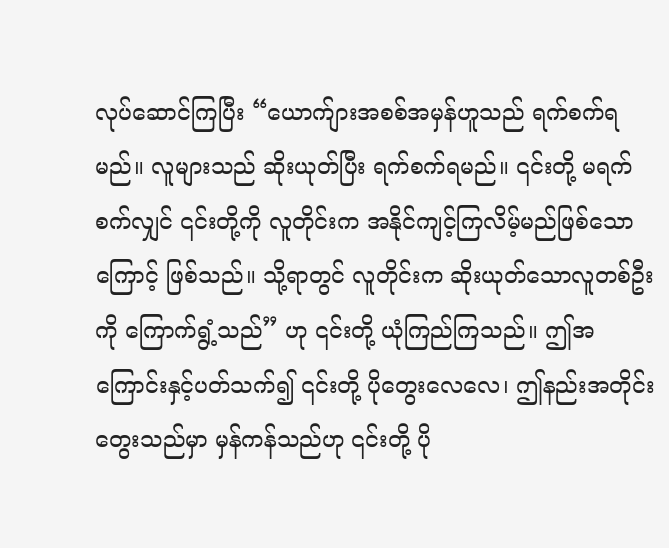လုပ်ဆောင်ကြပြီး “ယောက်ျားအစစ်အမှန်ဟူသည် ရက်စက်ရမည်။ လူများသည် ဆိုးယုတ်ပြီး ရက်စက်ရမည်။ ၎င်းတို့ မရက်စက်လျှင် ၎င်းတို့ကို လူတိုင်းက အနိုင်ကျင့်ကြလိမ့်မည်ဖြစ်သောကြောင့် ဖြစ်သည်။ သို့ရာတွင် လူတိုင်းက ဆိုးယုတ်သောလူတစ်ဦးကို ကြောက်ရွံ့သည်” ဟု ၎င်းတို့ ယုံကြည်ကြသည်။ ဤအကြောင်းနှင့်ပတ်သက်၍ ၎င်းတို့ ပိုတွေးလေလေ၊ ဤနည်းအတိုင်း တွေးသည်မှာ မှန်ကန်သည်ဟု ၎င်းတို့ ပို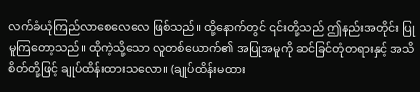လက်ခံယုံကြည်လာစေလေလေ ဖြစ်သည်။ ထို့နောက်တွင် ၎င်းတို့သည် ဤနည်းအတိုင်း ပြုမူကြတော့သည်။ ထိုကဲ့သို့သော လူတစ်ယောက်၏ အပြုအမူကို ဆင်ခြင်တုံတရားနှင့် အသိစိတ်တို့ဖြင့် ချုပ်ထိန်းထားသလော။ (ချုပ်ထိန်းမထား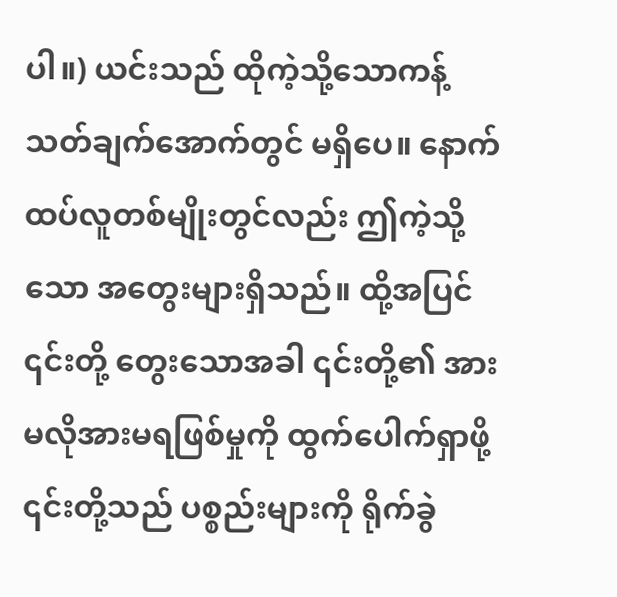ပါ။) ယင်းသည် ထိုကဲ့သို့သောကန့်သတ်ချက်အောက်တွင် မရှိပေ။ နောက်ထပ်လူတစ်မျိုးတွင်လည်း ဤကဲ့သို့သော အတွေးများရှိသည်။ ထို့အပြင် ၎င်းတို့ တွေးသောအခါ ၎င်းတို့၏ အားမလိုအားမရဖြစ်မှုကို ထွက်ပေါက်ရှာဖို့ ၎င်းတို့သည် ပစ္စည်းများကို ရိုက်ခွဲ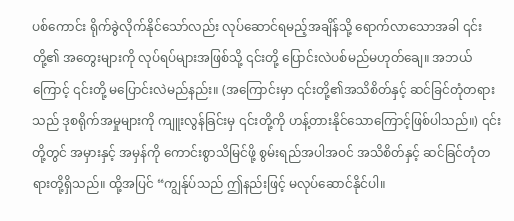ပစ်ကောင်း ရိုက်ခွဲလိုက်နိုင်သော်လည်း လုပ်ဆောင်ရမည့်အချိန်သို့ ရောက်လာသောအခါ ၎င်းတို့၏ အတွေးများကို လုပ်ရပ်များအဖြစ်သို့ ၎င်းတို့ ပြောင်းလဲပစ်မည်မဟုတ်ချေ။ အဘယ်ကြောင့် ၎င်းတို့ မပြောင်းလဲမည်နည်း။ (အကြောင်းမှာ ၎င်းတို့၏အသိစိတ်နှင့် ဆင်ခြင်တုံတရားသည် ဒုစရိုက်အမှုများကို ကျူးလွန်ခြင်းမှ ၎င်းတို့ကို ဟန့်တားနိုင်သောကြောင့်ဖြစ်ပါသည်။) ၎င်းတို့တွင် အမှားနှင့် အမှန်ကို ကောင်းစွာသိမြင်ဖို့ စွမ်းရည်အပါအဝင် အသိစိတ်နှင့် ဆင်ခြင်တုံတရားတို့ရှိသည်။ ထို့အပြင် “ကျွန်ုပ်သည် ဤနည်းဖြင့် မလုပ်ဆောင်နိုင်ပါ။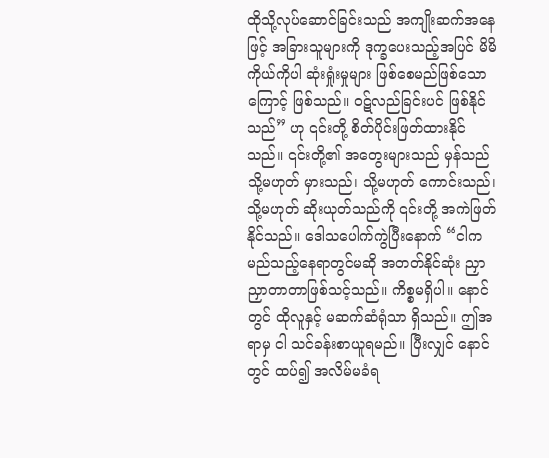ထိုသို့လုပ်ဆောင်ခြင်းသည် အကျိုးဆက်အနေဖြင့် အခြားသူများကို ဒုက္ခပေးသည့်အပြင် မိမိကိုယ်ကိုပါ ဆုံးရှုံးမှုများ ဖြစ်စေမည်ဖြစ်သောကြောင့် ဖြစ်သည်။ ဝဋ်လည်ခြင်းပင် ဖြစ်နိုင်သည်” ဟု ၎င်းတို့ စိတ်ပိုင်းဖြတ်ထားနိုင်သည်။ ၎င်းတို့၏ အတွေးများသည် မှန်သည် သို့မဟုတ် မှားသည်၊ သို့မဟုတ် ကောင်းသည်၊ သို့မဟုတ် ဆိုးယုတ်သည်ကို ၎င်းတို့ အကဲဖြတ်နိုင်သည်။ ဒေါသပေါက်ကွဲပြီးနောက် “ငါက မည်သည့်နေရာတွင်မဆို အတတ်နိုင်ဆုံး ညှာညှာတာတာဖြစ်သင့်သည်။ ကိစ္စမရှိပါ။ နောင်တွင် ထိုလူနှင့် မဆက်ဆံရုံသာ ရှိသည်။ ဤအရာမှ ငါ သင်ခန်းစာယူရမည်။ ပြီးလျှင် နောင်တွင် ထပ်၍ အလိမ်မခံရ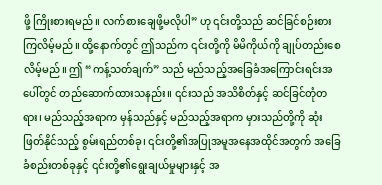ဖို့ ကြိုးစားရမည်။ လက်စားချေဖို့မလိုပါ” ဟု ၎င်းတို့သည် ဆင်ခြင်စဉ်းစားကြလိမ့်မည်။ ထို့နောက်တွင် ဤသည်က ၎င်းတို့ကို မိမိကိုယ်ကို ချုပ်တည်းစေလိမ့်မည်။ ဤ “ကန့်သတ်ချက်” သည် မည်သည့်အခြေခံအကြောင်းရင်းအပေါ်တွင် တည်ဆောက်ထားသနည်း။ ၎င်းသည် အသိစိတ်နှင့် ဆင်ခြင်တုံတရား၊ မည်သည့်အရာက မှန်သည်နှင့် မည်သည့်အရာက မှားသည်တို့ကို ဆုံးဖြတ်နိုင်သည့် စွမ်းရည်တစ်ခု၊ ၎င်းတို့၏အပြုအမူအနေအထိုင်အတွက် အခြေခံစည်းတစ်ခုနှင့် ၎င်းတို့၏ရွေးချယ်မှုများနှင့် အ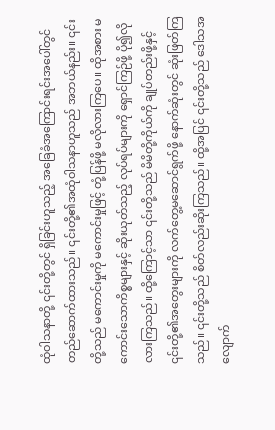ထုံဝါသနာတို့ ၎င်းတို့တွင် ရှိခြင်းဟူသည့် အခြေခံအကြောင်းရင်းအပေါ်တွင် တည်ဆောက်ထားသည်။ ၎င်းတို့၏အထုံဝါသနာဟူသည် အဘယ်နည်း။ ၎င်းတို့သည် မကောင်းမှုကို မကောင်းမှုဖြင့် တုံ့ပြန်ဖို့ မလိုလားကြပေ။ ထိုအစား မကောင်းသောကိစ္စများနှင့် ဆိုးယုတ်သည့် လုပ်ရပ်များကို ရှောင်ကြဉ်ဖို့ ပို၍လိုလားကြသည်။ ထို့ကြောင့်သာ ၎င်းတို့သည် မိမိတို့ကိုယ်ကို ချုပ်တည်းဖို့နှင့် ၎င်းတို့၏အတွေးများကို လက်တွေ့မဆောင်ရွက်ဖို့ နောက်ဆုံးတွင် ဆုံးဖြတ်ကြသည်။ ၎င်းတို့သည် စိတ်လည်းဆိုးကြသည်။ ထို့အပြင် ၎င်းတို့သည် ဒေါသအလျောက်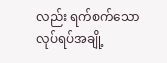လည်း ရက်စက်သောလုပ်ရပ်အချို့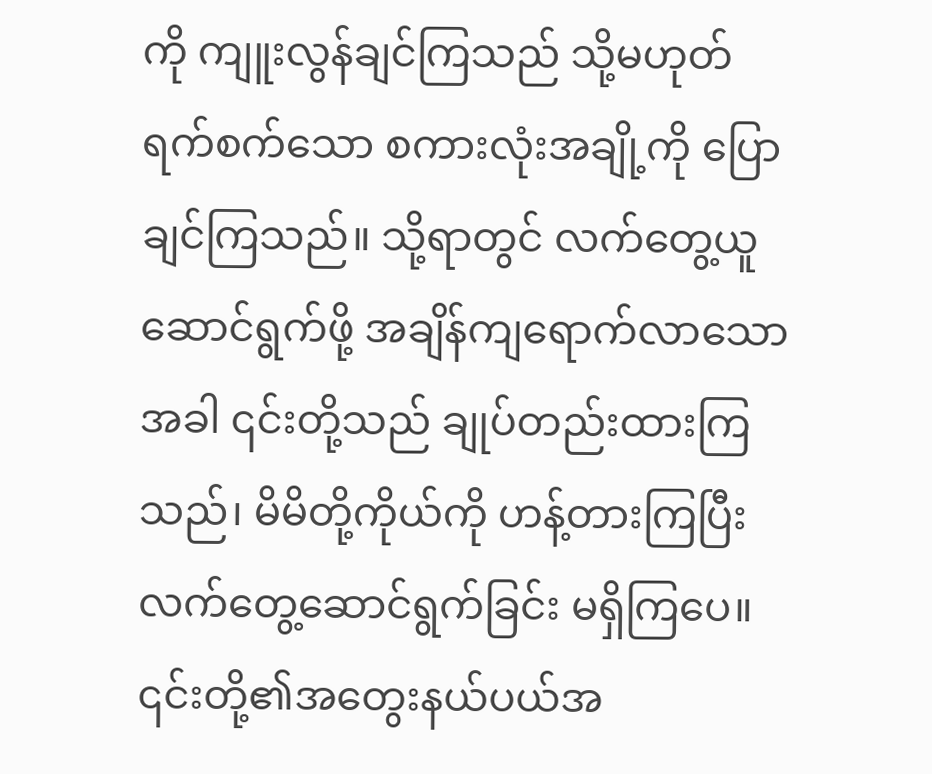ကို ကျူးလွန်ချင်ကြသည် သို့မဟုတ် ရက်စက်သော စကားလုံးအချို့ကို ပြောချင်ကြသည်။ သို့ရာတွင် လက်တွေ့ယူဆောင်ရွက်ဖို့ အချိန်ကျရောက်လာသောအခါ ၎င်းတို့သည် ချုပ်တည်းထားကြသည်၊ မိမိတို့ကိုယ်ကို ဟန့်တားကြပြီး လက်တွေ့ဆောင်ရွက်ခြင်း မရှိကြပေ။ ၎င်းတို့၏အတွေးနယ်ပယ်အ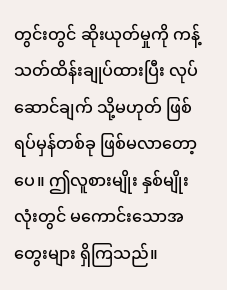တွင်းတွင် ဆိုးယုတ်မှုကို ကန့်သတ်ထိန်းချုပ်ထားပြီး လုပ်ဆောင်ချက် သို့မဟုတ် ဖြစ်ရပ်မှန်တစ်ခု ဖြစ်မလာတော့ပေ။ ဤလူစားမျိုး နှစ်မျိုးလုံးတွင် မကောင်းသောအတွေးများ ရှိကြသည်။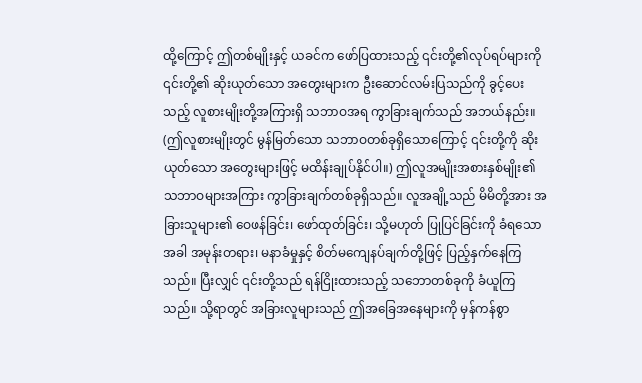ထို့ကြောင့် ဤတစ်မျိုးနှင့် ယခင်က ဖော်ပြထားသည့် ၎င်းတို့၏လုပ်ရပ်များကို ၎င်းတို့၏ ဆိုးယုတ်သော အတွေးများက ဦးဆောင်လမ်းပြသည်ကို ခွင့်ပေးသည့် လူစားမျိုးတို့အကြားရှိ သဘာဝအရ ကွာခြားချက်သည် အဘယ်နည်း။ (ဤလူစားမျိုးတွင် မွန်မြတ်သော သဘာဝတစ်ခုရှိသောကြောင့် ၎င်းတို့ကို ဆိုးယုတ်သော အတွေးများဖြင့် မထိန်းချုပ်နိုင်ပါ။) ဤလူအမျိုးအစားနှစ်မျိုး၏ သဘာဝများအကြား ကွာခြားချက်တစ်ခုရှိသည်။ လူအချို့သည် မိမိတို့အား အခြားသူများ၏ ဝေဖန်ခြင်း၊ ဖော်ထုတ်ခြင်း၊ သို့မဟုတ် ပြုပြင်ခြင်းကို ခံရသောအခါ အမုန်းတရား၊ မနာခံမှုနှင့် စိတ်မကျေနပ်ချက်တို့ဖြင့် ပြည့်နှက်နေကြသည်။ ပြီးလျှင် ၎င်းတို့သည် ရန်ငြိုးထားသည့် သဘောတစ်ခုကို ခံယူကြသည်။ သို့ရာတွင် အခြားလူများသည် ဤအခြေအနေများကို မှန်ကန်စွာ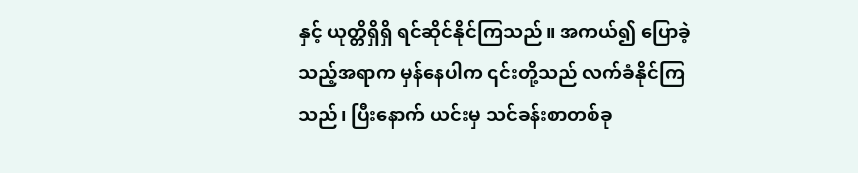နှင့် ယုတ္တိရှိရှိ ရင်ဆိုင်နိုင်ကြသည်။ အကယ်၍ ပြောခဲ့သည့်အရာက မှန်နေပါက ၎င်းတို့သည် လက်ခံနိုင်ကြသည်၊ ပြီးနောက် ယင်းမှ သင်ခန်းစာတစ်ခု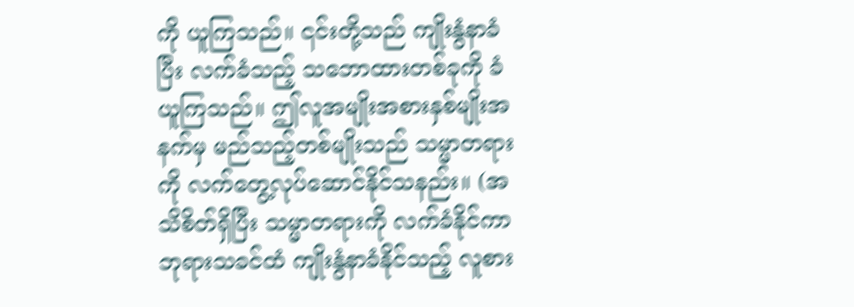ကို ယူကြသည်။ ၎င်းတို့သည် ကျိုးနွံနာခံပြီး လက်ခံသည့် သဘောထားတစ်ခုကို ခံယူကြသည်။ ဤလူအမျိုးအစားနှစ်မျိုးအနက်မှ မည်သည့်တစ်မျိုးသည် သမ္မာတရားကို လက်တွေ့လုပ်ဆောင်နိုင်သနည်း။ (အသိစိတ်ရှိပြီး သမ္မာတရားကို လက်ခံနိုင်ကာ ဘုရားသခင်ထံ ကျိုးနွံနာခံနိုင်သည့် လူစား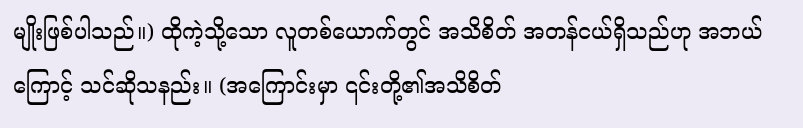မျိုးဖြစ်ပါသည်။) ထိုကဲ့သို့သော လူတစ်ယောက်တွင် အသိစိတ် အတန်ငယ်ရှိသည်ဟု အဘယ်ကြောင့် သင်ဆိုသနည်း။ (အကြောင်းမှာ ၎င်းတို့၏အသိစိတ်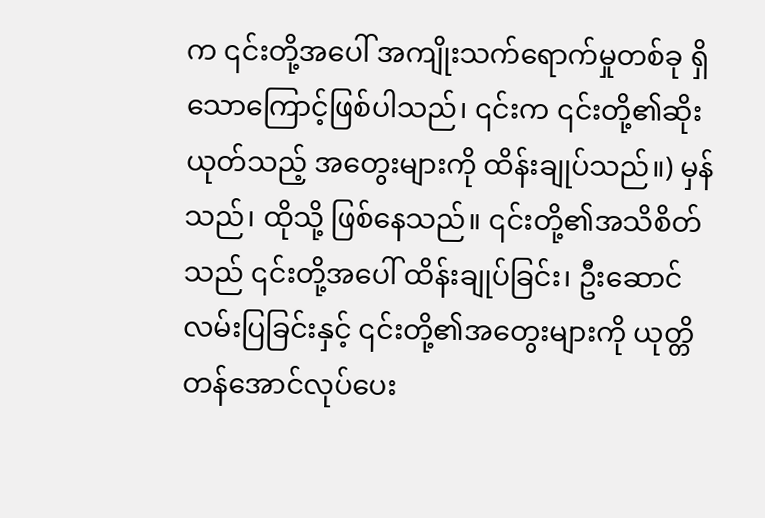က ၎င်းတို့အပေါ် အကျိုးသက်ရောက်မှုတစ်ခု ရှိသောကြောင့်ဖြစ်ပါသည်၊ ၎င်းက ၎င်းတို့၏ဆိုးယုတ်သည့် အတွေးများကို ထိန်းချုပ်သည်။) မှန်သည်၊ ထိုသို့ ဖြစ်နေသည်။ ၎င်းတို့၏အသိစိတ်သည် ၎င်းတို့အပေါ် ထိန်းချုပ်ခြင်း၊ ဦးဆောင်လမ်းပြခြင်းနှင့် ၎င်းတို့၏အတွေးများကို ယုတ္တိတန်အောင်လုပ်ပေး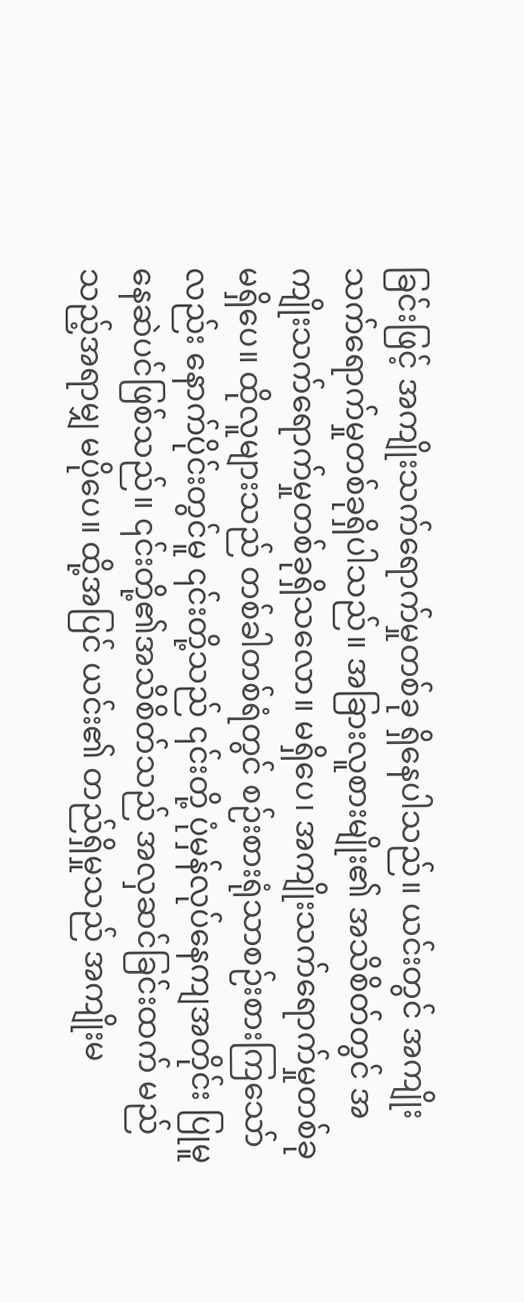ခြင်းဖြင့် အကျိုးသက်ရောက်မှုတစ်ခု ရှိနေပါသည်။ ယင်းတွင် အကျိုးသက်ရောက်မှုတစ်ခုရှိပါသည်။ အခြားလူစားမျိုး၏ အသိစိတ်တွင် အကျိုးသက်ရောက်မှုတစ်ခုရှိသလော။ မရှိပေ၊ အကျိုးသက်ရောက်မှုတစ်ခု မရှိပေ။ ထိုလူများသည် တစ်ခါတစ်ရံတွင် စဉ်းစားရုံသာစဉ်းစားကြသော်လည်း နောက်ပိုင်းတွင်မူ ၎င်းတို့သည် ၎င်းတို့ ပုံမှန်လုပ်နေကျအတိုင်း ပြုမူနေဆဲပင်ဖြစ်သည်။ ၎င်းတို့၏အသိစိတ်သည် အလှဆင်ခြင်းထက် မည်သည့်အရာမျှ မပိုပေ။ ထို့အပြင် ယင်း၏ တည်ရှိမှုသည် အကျိုးမ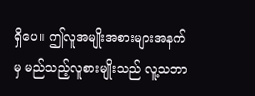ရှိပေ။ ဤလူအမျိုးအစားများအနက်မှ မည်သည့်လူစားမျိုးသည် လူ့သဘာ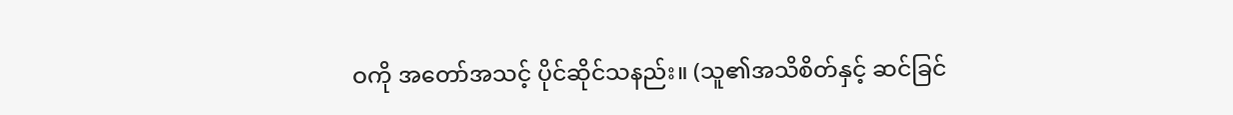ဝကို အတော်အသင့် ပိုင်ဆိုင်သနည်း။ (သူ၏အသိစိတ်နှင့် ဆင်ခြင်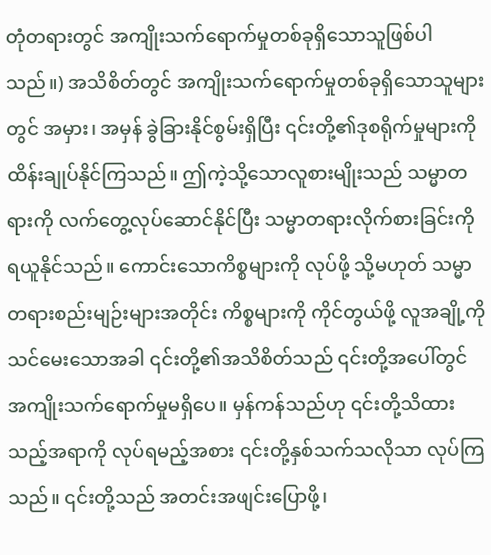တုံတရားတွင် အကျိုးသက်ရောက်မှုတစ်ခုရှိသောသူဖြစ်ပါသည်။) အသိစိတ်တွင် အကျိုးသက်ရောက်မှုတစ်ခုရှိသောသူများတွင် အမှား၊ အမှန် ခွဲခြားနိုင်စွမ်းရှိပြီး ၎င်းတို့၏ဒုစရိုက်မှုများကို ထိန်းချုပ်နိုင်ကြသည်။ ဤကဲ့သို့သောလူစားမျိုးသည် သမ္မာတရားကို လက်တွေ့လုပ်ဆောင်နိုင်ပြီး သမ္မာတရားလိုက်စားခြင်းကို ရယူနိုင်သည်။ ကောင်းသောကိစ္စများကို လုပ်ဖို့ သို့မဟုတ် သမ္မာတရားစည်းမျဉ်းများအတိုင်း ကိစ္စများကို ကိုင်တွယ်ဖို့ လူအချို့ကို သင်မေးသောအခါ ၎င်းတို့၏အသိစိတ်သည် ၎င်းတို့အပေါ်တွင် အကျိုးသက်ရောက်မှုမရှိပေ။ မှန်ကန်သည်ဟု ၎င်းတို့သိထားသည့်အရာကို လုပ်ရမည့်အစား ၎င်းတို့နှစ်သက်သလိုသာ လုပ်ကြသည်။ ၎င်းတို့သည် အတင်းအဖျင်းပြောဖို့၊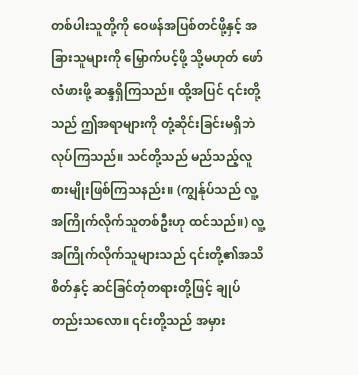တစ်ပါးသူတို့ကို ဝေဖန်အပြစ်တင်ဖို့နှင့် အခြားသူများကို မြှောက်ပင့်ဖို့ သို့မဟုတ် ဖော်လံဖားဖို့ ဆန္ဒရှိကြသည်။ ထို့အပြင် ၎င်းတို့သည် ဤအရာများကို တုံ့ဆိုင်းခြင်းမရှိဘဲ လုပ်ကြသည်။ သင်တို့သည် မည်သည့်လူစားမျိုးဖြစ်ကြသနည်း။ (ကျွန်ုပ်သည် လူ့အကြိုက်လိုက်သူတစ်ဦးဟု ထင်သည်။) လူ့အကြိုက်လိုက်သူများသည် ၎င်းတို့၏အသိစိတ်နှင့် ဆင်ခြင်တုံတရားတို့ဖြင့် ချုပ်တည်းသလော။ ၎င်းတို့သည် အမှား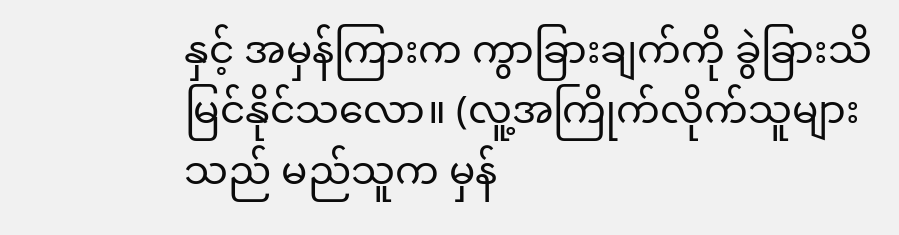နှင့် အမှန်ကြားက ကွာခြားချက်ကို ခွဲခြားသိမြင်နိုင်သလော။ (လူ့အကြိုက်လိုက်သူများသည် မည်သူက မှန်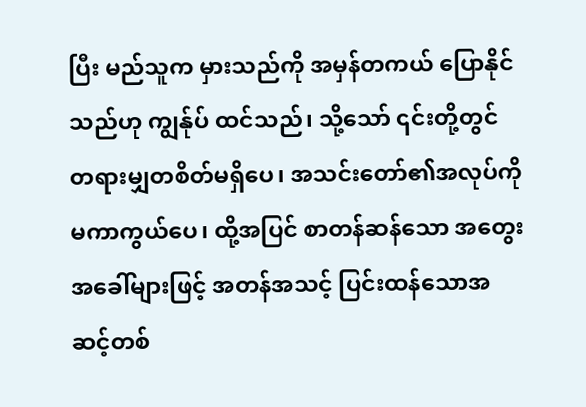ပြီး မည်သူက မှားသည်ကို အမှန်တကယ် ပြောနိုင်သည်ဟု ကျွန်ုပ် ထင်သည်၊ သို့သော် ၎င်းတို့တွင် တရားမျှတစိတ်မရှိပေ၊ အသင်းတော်၏အလုပ်ကို မကာကွယ်ပေ၊ ထို့အပြင် စာတန်ဆန်သော အတွေးအခေါ်များဖြင့် အတန်အသင့် ပြင်းထန်သောအဆင့်တစ်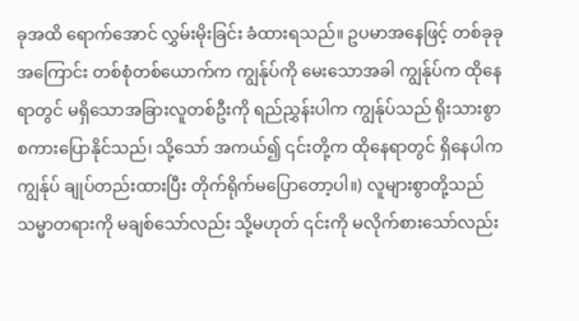ခုအထိ ရောက်အောင် လွှမ်းမိုးခြင်း ခံထားရသည်။ ဥပမာအနေဖြင့် တစ်ခုခုအကြောင်း တစ်စုံတစ်ယောက်က ကျွန်ုပ်ကို မေးသောအခါ ကျွန်ုပ်က ထိုနေရာတွင် မရှိသောအခြားလူတစ်ဦးကို ရည်ညွှန်းပါက ကျွန်ုပ်သည် ရိုးသားစွာ စကားပြောနိုင်သည်၊ သို့သော် အကယ်၍ ၎င်းတို့က ထိုနေရာတွင် ရှိနေပါက ကျွန်ုပ် ချုပ်တည်းထားပြီး တိုက်ရိုက်မပြောတော့ပါ။) လူများစွာတို့သည် သမ္မာတရားကို မချစ်သော်လည်း သို့မဟုတ် ၎င်းကို မလိုက်စားသော်လည်း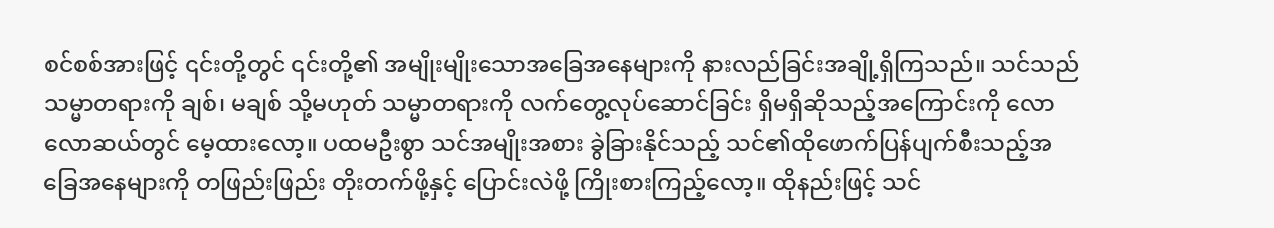စင်စစ်အားဖြင့် ၎င်းတို့တွင် ၎င်းတို့၏ အမျိုးမျိုးသောအခြေအနေများကို နားလည်ခြင်းအချို့ရှိကြသည်။ သင်သည် သမ္မာတရားကို ချစ်၊ မချစ် သို့မဟုတ် သမ္မာတရားကို လက်တွေ့လုပ်ဆောင်ခြင်း ရှိမရှိဆိုသည့်အကြောင်းကို လောလောဆယ်တွင် မေ့ထားလော့။ ပထမဦးစွာ သင်အမျိုးအစား ခွဲခြားနိုင်သည့် သင်၏ထိုဖောက်ပြန်ပျက်စီးသည့်အခြေအနေများကို တဖြည်းဖြည်း တိုးတက်ဖို့နှင့် ပြောင်းလဲဖို့ ကြိုးစားကြည့်လော့။ ထိုနည်းဖြင့် သင်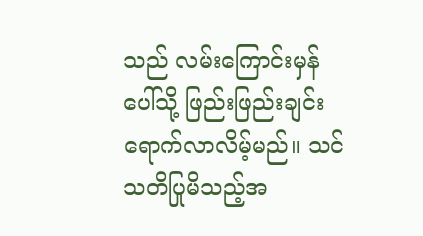သည် လမ်းကြောင်းမှန်ပေါ်သို့ ဖြည်းဖြည်းချင်း ရောက်လာလိမ့်မည်။ သင်သတိပြုမိသည့်အ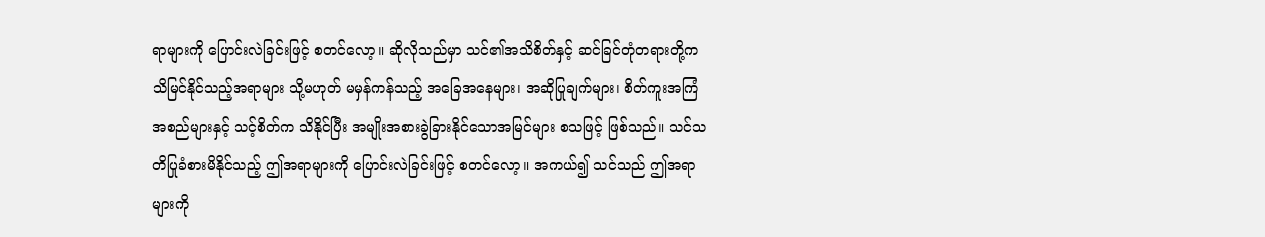ရာများကို ပြောင်းလဲခြင်းဖြင့် စတင်လော့။ ဆိုလိုသည်မှာ သင်၏အသိစိတ်နှင့် ဆင်ခြင်တုံတရားတို့က သိမြင်နိုင်သည့်အရာများ သို့မဟုတ် မမှန်ကန်သည့် အခြေအနေများ၊ အဆိုပြုချက်များ၊ စိတ်ကူးအကြံအစည်များနှင့် သင့်စိတ်က သိနိုင်ပြီး အမျိုးအစားခွဲခြားနိုင်သောအမြင်များ စသဖြင့် ဖြစ်သည်။ သင်သတိပြုခံစားမိနိုင်သည့် ဤအရာများကို ပြောင်းလဲခြင်းဖြင့် စတင်လော့။ အကယ်၍ သင်သည် ဤအရာများကို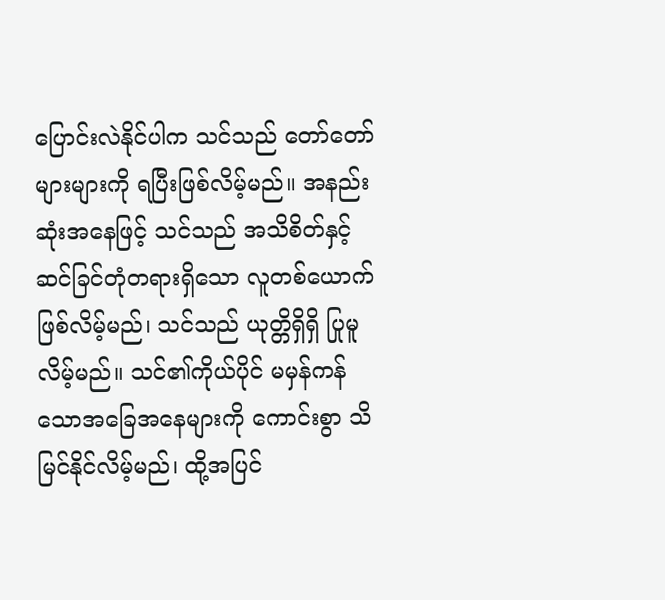ပြောင်းလဲနိုင်ပါက သင်သည် တော်တော်များများကို ရပြီးဖြစ်လိမ့်မည်။ အနည်းဆုံးအနေဖြင့် သင်သည် အသိစိတ်နှင့် ဆင်ခြင်တုံတရားရှိသော လူတစ်ယောက်ဖြစ်လိမ့်မည်၊ သင်သည် ယုတ္တိရှိရှိ ပြုမူလိမ့်မည်။ သင်၏ကိုယ်ပိုင် မမှန်ကန်သောအခြေအနေများကို ကောင်းစွာ သိမြင်နိုင်လိမ့်မည်၊ ထို့အပြင်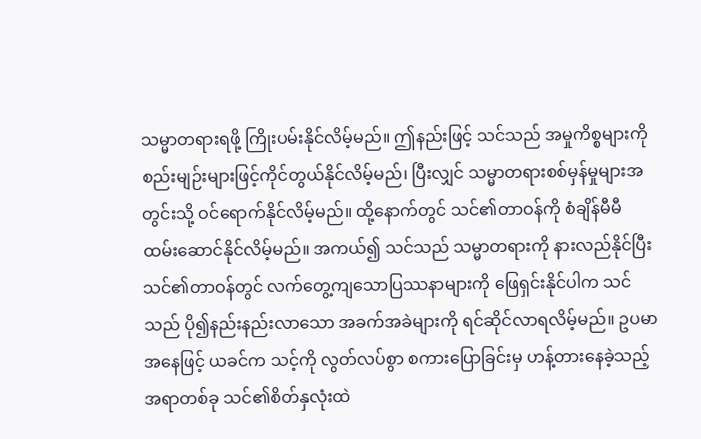သမ္မာတရားရဖို့ ကြိုးပမ်းနိုင်လိမ့်မည်။ ဤနည်းဖြင့် သင်သည် အမှုကိစ္စများကို စည်းမျဉ်းများဖြင့်ကိုင်တွယ်နိုင်လိမ့်မည်၊ ပြီးလျှင် သမ္မာတရားစစ်မှန်မှုများအတွင်းသို့ ဝင်ရောက်နိုင်လိမ့်မည်။ ထို့နောက်တွင် သင်၏တာဝန်ကို စံချိန်မီမီ ထမ်းဆောင်နိုင်လိမ့်မည်။ အကယ်၍ သင်သည် သမ္မာတရားကို နားလည်နိုင်ပြီး သင်၏တာဝန်တွင် လက်တွေ့ကျသောပြဿနာများကို ဖြေရှင်းနိုင်ပါက သင်သည် ပို၍နည်းနည်းလာသော အခက်အခဲများကို ရင်ဆိုင်လာရလိမ့်မည်။ ဥပမာအနေဖြင့် ယခင်က သင့်ကို လွတ်လပ်စွာ စကားပြောခြင်းမှ ဟန့်တားနေခဲ့သည့် အရာတစ်ခု သင်၏စိတ်နှလုံးထဲ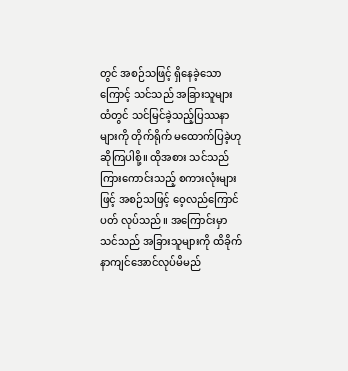တွင် အစဉ်သဖြင့် ရှိနေခဲ့သောကြောင့် သင်သည် အခြားသူများထံတွင် သင်မြင်ခဲ့သည့်ပြဿနာများကို တိုက်ရိုက် မထောက်ပြခဲ့ဟု ဆိုကြပါစို့။ ထိုအစား သင်သည် ကြားကောင်းသည့် စကားလုံးများဖြင့် အစဉ်သဖြင့် ဝေ့လည်ကြောင်ပတ် လုပ်သည်။ အကြောင်းမှာ သင်သည် အခြားသူများကို ထိခိုက်နာကျင်အောင်လုပ်မိမည်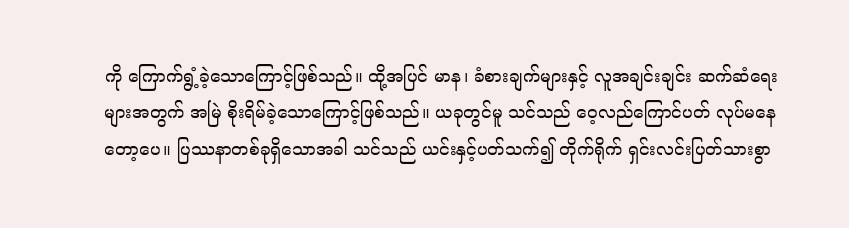ကို ကြောက်ရွံ့ခဲ့သောကြောင့်ဖြစ်သည်။ ထို့အပြင် မာန၊ ခံစားချက်များနှင့် လူအချင်းချင်း ဆက်ဆံရေးများအတွက် အမြဲ စိုးရိမ်ခဲ့သောကြောင့်ဖြစ်သည်။ ယခုတွင်မူ သင်သည် ဝေ့လည်ကြောင်ပတ် လုပ်မနေတော့ပေ။ ပြဿနာတစ်ခုရှိသောအခါ သင်သည် ယင်းနှင့်ပတ်သက်၍ တိုက်ရိုက် ရှင်းလင်းပြတ်သားစွာ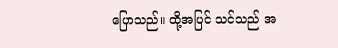ပြောသည်။ ထို့အပြင် သင်သည် အ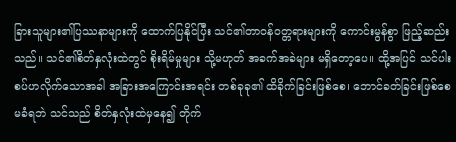ခြားသူများ၏ပြဿနာများကို ထောက်ပြနိုင်ပြီး သင်၏တာဝန်ဝတ္တရားများကို ကောင်းမွန်စွာ ဖြည့်ဆည်းသည်။ သင်၏စိတ်နှလုံးထဲတွင် စိုးရိမ်မှုများ သို့မဟုတ် အခက်အခဲများ မရှိတော့ပေ။ ထို့အပြင် သင်ပါးစပ်ဟလိုက်သောအခါ အခြားအကြောင်းအရင်း တစ်ခုခု၏ ထိခိုက်ခြင်းဖြစ်စေ၊ ဘောင်ခတ်ခြင်းဖြစ်စေ မခံရဘဲ သင်သည် စိတ်နှလုံးထဲမှနေ၍ တိုက်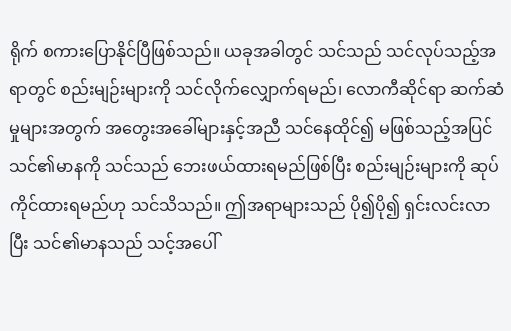ရိုက် စကားပြောနိုင်ပြီဖြစ်သည်။ ယခုအခါတွင် သင်သည် သင်လုပ်သည့်အရာတွင် စည်းမျဉ်းများကို သင်လိုက်လျှောက်ရမည်၊ လောကီဆိုင်ရာ ဆက်ဆံမှုများအတွက် အတွေးအခေါ်များနှင့်အညီ သင်နေထိုင်၍ မဖြစ်သည့်အပြင် သင်၏မာနကို သင်သည် ဘေးဖယ်ထားရမည်ဖြစ်ပြီး စည်းမျဉ်းများကို ဆုပ်ကိုင်ထားရမည်ဟု သင်သိသည်။ ဤအရာများသည် ပို၍ပို၍ ရှင်းလင်းလာပြီး သင်၏မာနသည် သင့်အပေါ်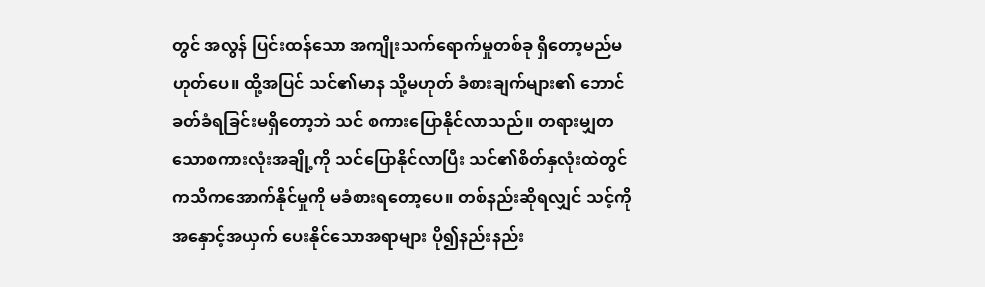တွင် အလွန် ပြင်းထန်သော အကျိုးသက်ရောက်မှုတစ်ခု ရှိတော့မည်မဟုတ်ပေ။ ထို့အပြင် သင်၏မာန သို့မဟုတ် ခံစားချက်များ၏ ဘောင်ခတ်ခံရခြင်းမရှိတော့ဘဲ သင် စကားပြောနိုင်လာသည်။ တရားမျှတသောစကားလုံးအချို့ကို သင်ပြောနိုင်လာပြီး သင်၏စိတ်နှလုံးထဲတွင် ကသိကအောက်နိုင်မှုကို မခံစားရတော့ပေ။ တစ်နည်းဆိုရလျှင် သင့်ကို အနှောင့်အယှက် ပေးနိုင်သောအရာများ ပို၍နည်းနည်း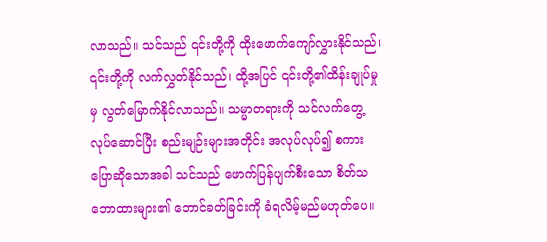လာသည်။ သင်သည် ၎င်းတို့ကို ထိုးဖောက်ကျော်လွှားနိုင်သည်၊ ၎င်းတို့ကို လက်လွှတ်နိုင်သည်၊ ထို့အပြင် ၎င်းတို့၏ထိန်းချုပ်မှုမှ လွတ်မြောက်နိုင်လာသည်။ သမ္မာတရားကို သင်လက်တွေ့လုပ်ဆောင်ပြီး စည်းမျဉ်းများအတိုင်း အလုပ်လုပ်၍ စကားပြောဆိုသောအခါ သင်သည် ဖောက်ပြန်ပျက်စီးသော စိတ်သဘောထားများ၏ ဘောင်ခတ်ခြင်းကို ခံရလိမ့်မည်မဟုတ်ပေ။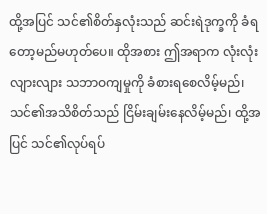ထို့အပြင် သင်၏စိတ်နှလုံးသည် ဆင်းရဲဒုက္ခကို ခံရတော့မည်မဟုတ်ပေ။ ထိုအစား ဤအရာက လုံးလုံးလျားလျား သဘာဝကျမှုကို ခံစားရစေလိမ့်မည်၊ သင်၏အသိစိတ်သည် ငြိမ်းချမ်းနေလိမ့်မည်၊ ထို့အပြင် သင်၏လုပ်ရပ်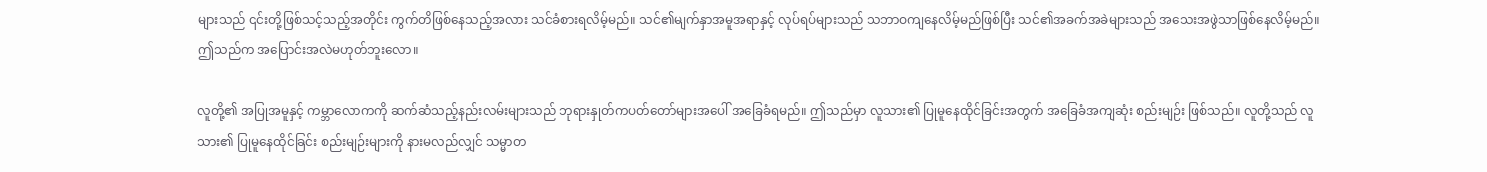များသည် ၎င်းတို့ဖြစ်သင့်သည့်အတိုင်း ကွက်တိဖြစ်နေသည့်အလား သင်ခံစားရလိမ့်မည်။ သင်၏မျက်နှာအမူအရာနှင့် လုပ်ရပ်များသည် သဘာဝကျနေလိမ့်မည်ဖြစ်ပြီး သင်၏အခက်အခဲများသည် အသေးအဖွဲသာဖြစ်နေလိမ့်မည်။ ဤသည်က အပြောင်းအလဲမဟုတ်ဘူးလော။

လူတို့၏ အပြုအမူနှင့် ကမ္ဘာလောကကို ဆက်ဆံသည့်နည်းလမ်းများသည် ဘုရားနှုတ်ကပတ်တော်များအပေါ် အခြေခံရမည်။ ဤသည်မှာ လူသား၏ ပြုမူနေထိုင်ခြင်းအတွက် အခြေခံအကျဆုံး စည်းမျဉ်း ဖြစ်သည်။ လူတို့သည် လူသား၏ ပြုမူနေထိုင်ခြင်း စည်းမျဉ်းများကို နားမလည်လျှင် သမ္မာတ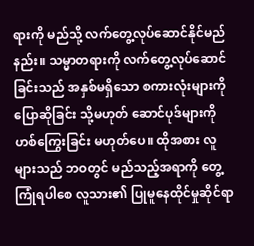ရားကို မည်သို့ လက်တွေ့လုပ်ဆောင်နိုင်မည်နည်း။ သမ္မာတရားကို လက်တွေ့လုပ်ဆောင်ခြင်းသည် အနှစ်မရှိသော စကားလုံးများကို ပြောဆိုခြင်း သို့မဟုတ် ဆောင်ပုဒ်များကို ဟစ်ကြွေးခြင်း မဟုတ်ပေ။ ထိုအစား လူများသည် ဘဝတွင် မည်သည့်အရာကို တွေ့ကြုံရပါစေ လူသား၏ ပြုမူနေထိုင်မှုဆိုင်ရာ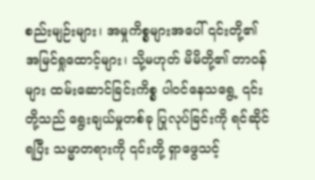စည်းမျဉ်းများ၊ အမှုကိစ္စများအပေါ် ၎င်းတို့၏ အမြင်ရှုထောင့်များ၊ သို့မဟုတ် မိမိတို့၏ တာဝန်များ ထမ်းဆောင်ခြင်းကိစ္စ ပါဝင်နေသရွေ့ ၎င်းတို့သည် ရွေးချယ်မှုတစ်ခု ပြုလုပ်ခြင်းကို ရင်ဆိုင်ရပြီး သမ္မာတရားကို ၎င်းတို့ ရှာဖွေသင့်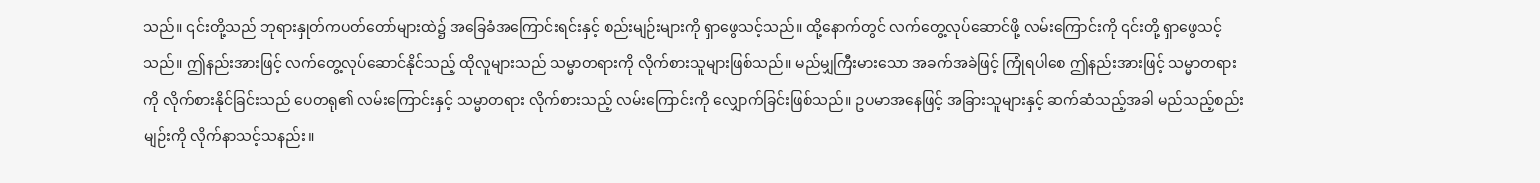သည်။ ၎င်းတို့သည် ဘုရားနှုတ်ကပတ်တော်များထဲ၌ အခြေခံအကြောင်းရင်းနှင့် စည်းမျဉ်းများကို ရှာဖွေသင့်သည်။ ထို့နောက်တွင် လက်တွေ့လုပ်ဆောင်ဖို့ လမ်းကြောင်းကို ၎င်းတို့ ရှာဖွေသင့်သည်။ ဤနည်းအားဖြင့် လက်တွေ့လုပ်ဆောင်နိုင်သည့် ထိုလူများသည် သမ္မာတရားကို လိုက်စားသူများဖြစ်သည်။ မည်မျှကြီးမားသော အခက်အခဲဖြင့် ကြုံရပါစေ ဤနည်းအားဖြင့် သမ္မာတရားကို လိုက်စားနိုင်ခြင်းသည် ပေတရု၏ လမ်းကြောင်းနှင့် သမ္မာတရား လိုက်စားသည့် လမ်းကြောင်းကို လျှောက်ခြင်းဖြစ်သည်။ ဥပမာအနေဖြင့် အခြားသူများနှင့် ဆက်ဆံသည့်အခါ မည်သည့်စည်းမျဉ်းကို လိုက်နာသင့်သနည်း။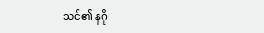သင်၏ နဂို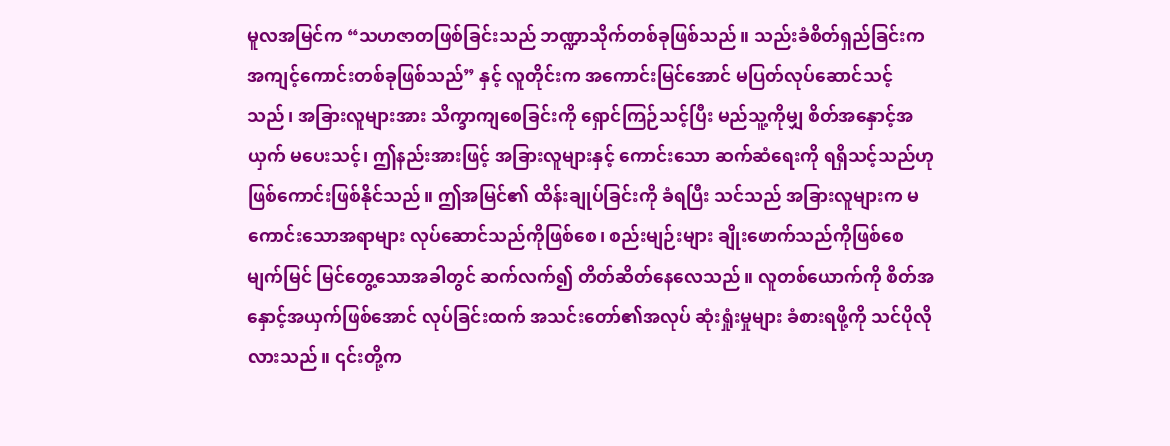မူလအမြင်က “သဟဇာတဖြစ်ခြင်းသည် ဘဏ္ဍာသိုက်တစ်ခုဖြစ်သည်။ သည်းခံစိတ်ရှည်ခြင်းက အကျင့်ကောင်းတစ်ခုဖြစ်သည်” နှင့် လူတိုင်းက အကောင်းမြင်အောင် မပြတ်လုပ်ဆောင်သင့်သည်၊ အခြားလူများအား သိက္ခာကျစေခြင်းကို ရှောင်ကြဉ်သင့်ပြီး မည်သူ့ကိုမျှ စိတ်အနှောင့်အယှက် မပေးသင့်၊ ဤနည်းအားဖြင့် အခြားလူများနှင့် ကောင်းသော ဆက်ဆံရေးကို ရရှိသင့်သည်ဟု ဖြစ်ကောင်းဖြစ်နိုင်သည်။ ဤအမြင်၏ ထိန်းချုပ်ခြင်းကို ခံရပြီး သင်သည် အခြားလူများက မကောင်းသောအရာများ လုပ်ဆောင်သည်ကိုဖြစ်စေ၊ စည်းမျဉ်းများ ချိုးဖောက်သည်ကိုဖြစ်စေ မျက်မြင် မြင်တွေ့သောအခါတွင် ဆက်လက်၍ တိတ်ဆိတ်နေလေသည်။ လူတစ်ယောက်ကို စိတ်အနှောင့်အယှက်ဖြစ်အောင် လုပ်ခြင်းထက် အသင်းတော်၏အလုပ် ဆုံးရှုံးမှုများ ခံစားရဖို့ကို သင်ပိုလိုလားသည်။ ၎င်းတို့က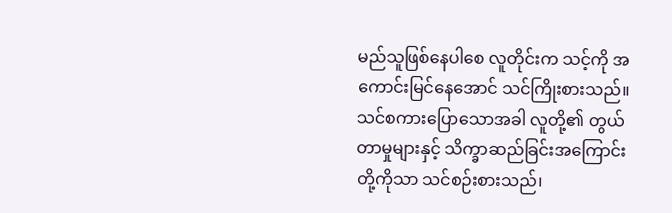မည်သူဖြစ်နေပါစေ လူတိုင်းက သင့်ကို အကောင်းမြင်နေအောင် သင်ကြိုးစားသည်။ သင်စကားပြောသောအခါ လူတို့၏ တွယ်တာမှုများနှင့် သိက္ခာဆည်ခြင်းအကြောင်းတို့ကိုသာ သင်စဉ်းစားသည်၊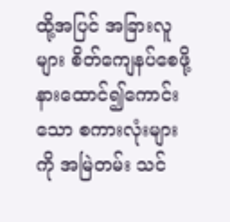ထို့အပြင် အခြားလူများ စိတ်ကျေနပ်စေဖို့ နားထောင်၍ကောင်းသော စကားလုံးများကို အမြဲတမ်း သင်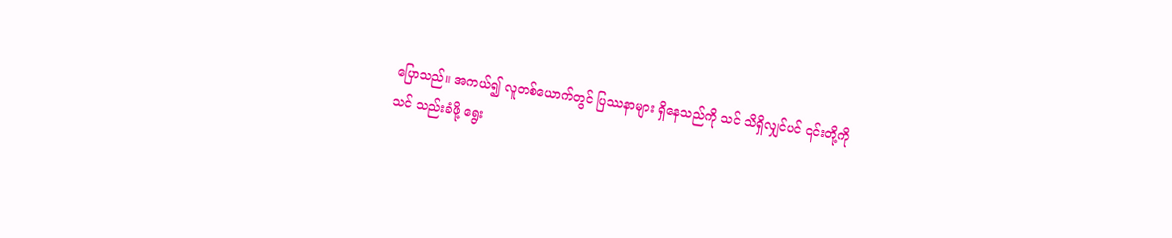ပြောသည်။ အကယ်၍ လူတစ်ယောက်တွင် ပြဿနာများ ရှိနေသည်ကို သင် သိရှိလျှင်ပင် ၎င်းတို့ကို သင် သည်းခံဖို့ ရွေး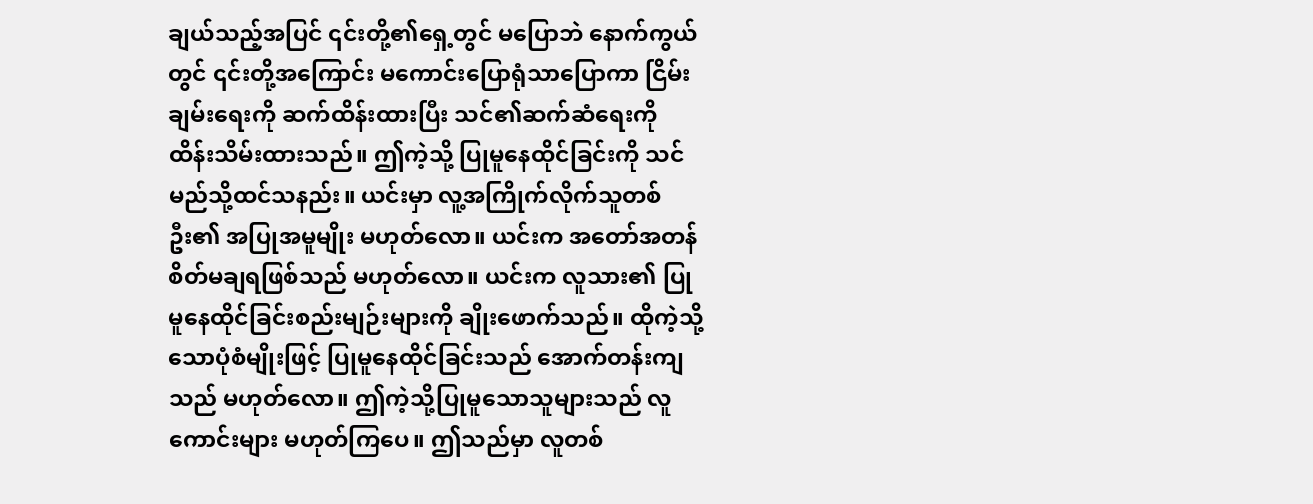ချယ်သည့်အပြင် ၎င်းတို့၏ရှေ့တွင် မပြောဘဲ နောက်ကွယ်တွင် ၎င်းတို့အကြောင်း မကောင်းပြောရုံသာပြောကာ ငြိမ်းချမ်းရေးကို ဆက်ထိန်းထားပြီး သင်၏ဆက်ဆံရေးကို ထိန်းသိမ်းထားသည်။ ဤကဲ့သို့ ပြုမူနေထိုင်ခြင်းကို သင်မည်သို့ထင်သနည်း။ ယင်းမှာ လူ့အကြိုက်လိုက်သူတစ်ဦး၏ အပြုအမူမျိုး မဟုတ်လော။ ယင်းက အတော်အတန် စိတ်မချရဖြစ်သည် မဟုတ်လော။ ယင်းက လူသား၏ ပြုမူနေထိုင်ခြင်းစည်းမျဉ်းများကို ချိုးဖောက်သည်။ ထိုကဲ့သို့သောပုံစံမျိုးဖြင့် ပြုမူနေထိုင်ခြင်းသည် အောက်တန်းကျသည် မဟုတ်လော။ ဤကဲ့သို့ပြုမူသောသူများသည် လူကောင်းများ မဟုတ်ကြပေ။ ဤသည်မှာ လူတစ်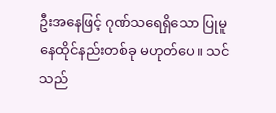ဦးအနေဖြင့် ဂုဏ်သရေရှိသော ပြုမူနေထိုင်နည်းတစ်ခု မဟုတ်ပေ။ သင်သည်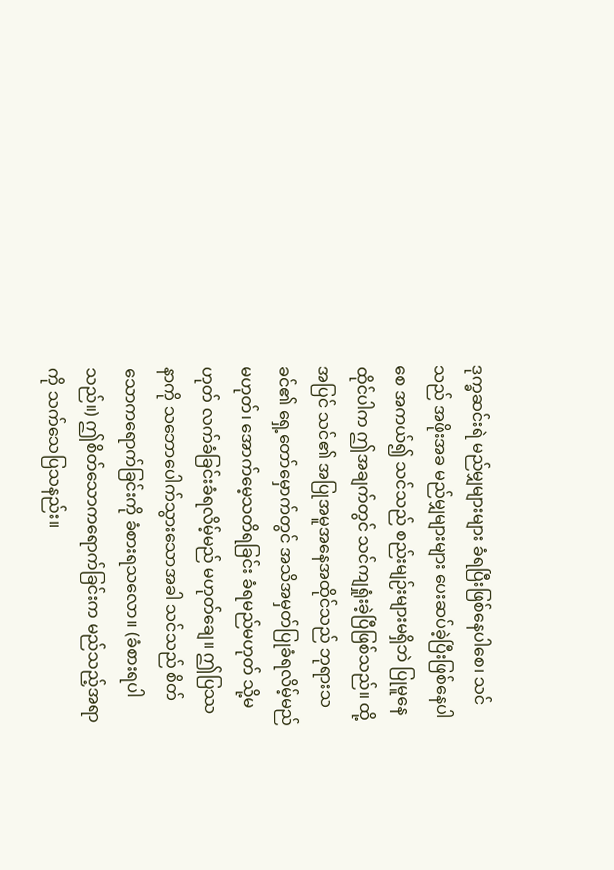ဒုက္ခဆင်းရဲ မည်မျှများများ ခံရပြီးဖြစ်နေပါစေ၊ သင်သည် အဖိုးအခ မည်မျှများများ ပေးဆပ်ခဲ့ပြီးဖြစ်နေပါစေ အကယ်၍ သင်သည် စည်းမျဉ်းများမရှိဘဲ ပြုမူနေထိုင်ပါက ဤအချက်တွင် သင်ကျရှုံးခဲ့ပြီဖြစ်သည်။ ထို့အပြင် သင်၏ အပြုအမူအနေအထိုင်သည် ဘုရားသခင်၏ ရှေ့တော်မှောက်တွင် အသိအမှတ်ပြုခံရလိမ့်မည် မဟုတ်၊ အောက်မေ့သတိရခြင်း ခံရမည်မဟုတ် သို့မဟုတ် လက်ခံခြင်းခံရလိမ့်မည် မဟုတ်ချေ။ ဤပြဿနာကို သဘောပေါက်သွားသောအခါ သင်သည် စိတ်သောကရောက်ခြင်းကို ခံစားရသလော။ (ခံစားရပါသည်။) ဤစိတ်သောကရောက်ခြင်းက မည်သည့်အရာကို သက်သေပြသနည်း။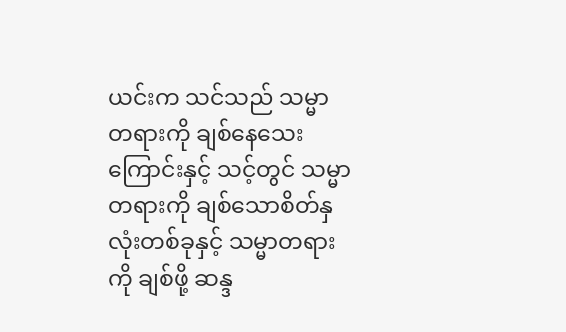ယင်းက သင်သည် သမ္မာတရားကို ချစ်နေသေးကြောင်းနှင့် သင့်တွင် သမ္မာတရားကို ချစ်သောစိတ်နှလုံးတစ်ခုနှင့် သမ္မာတရားကို ချစ်ဖို့ ဆန္ဒ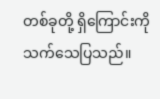တစ်ခုတို့ ရှိကြောင်းကို သက်သေပြသည်။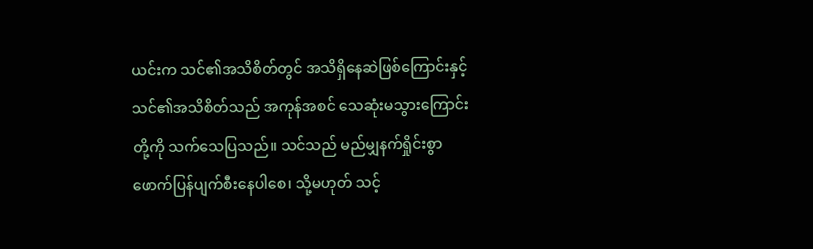ယင်းက သင်၏အသိစိတ်တွင် အသိရှိနေဆဲဖြစ်ကြောင်းနှင့် သင်၏အသိစိတ်သည် အကုန်အစင် သေဆုံးမသွားကြောင်းတို့ကို သက်သေပြသည်။ သင်သည် မည်မျှနက်ရှိုင်းစွာ ဖောက်ပြန်ပျက်စီးနေပါစေ၊ သို့မဟုတ် သင့်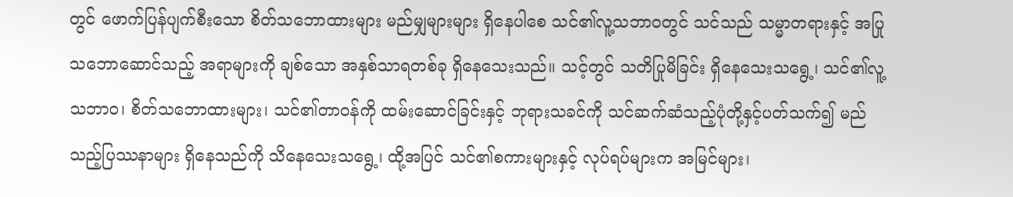တွင် ဖောက်ပြန်ပျက်စီးသော စိတ်သဘောထားများ မည်မျှများများ ရှိနေပါစေ သင်၏လူ့သဘာဝတွင် သင်သည် သမ္မာတရားနှင့် အပြုသဘောဆောင်သည့် အရာများကို ချစ်သော အနှစ်သာရတစ်ခု ရှိနေသေးသည်။ သင့်တွင် သတိပြုမိခြင်း ရှိနေသေးသရွေ့၊ သင်၏လူ့သဘာဝ၊ စိတ်သဘောထားများ၊ သင်၏တာဝန်ကို ထမ်းဆောင်ခြင်းနှင့် ဘုရားသခင်ကို သင်ဆက်ဆံသည့်ပုံတို့နှင့်ပတ်သက်၍ မည်သည့်ပြဿနာများ ရှိနေသည်ကို သိနေသေးသရွေ့၊ ထို့အပြင် သင်၏စကားများနှင့် လုပ်ရပ်များက အမြင်များ၊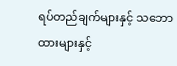ရပ်တည်ချက်များနှင့် သဘောထားများနှင့်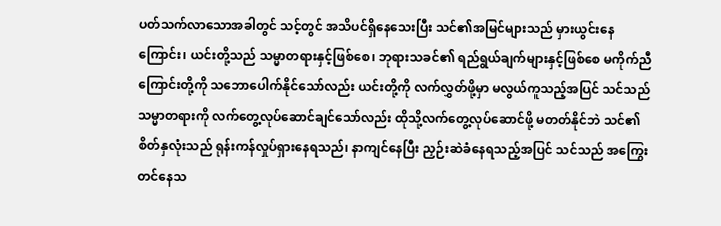ပတ်သက်လာသောအခါတွင် သင့်တွင် အသိပင်ရှိနေသေးပြီး သင်၏အမြင်များသည် မှားယွင်းနေကြောင်း၊ ယင်းတို့သည် သမ္မာတရားနှင့်ဖြစ်စေ၊ ဘုရားသခင်၏ ရည်ရွယ်ချက်များနှင့်ဖြစ်စေ မကိုက်ညီကြောင်းတို့ကို သဘောပေါက်နိုင်သော်လည်း ယင်းတို့ကို လက်လွှတ်ဖို့မှာ မလွယ်ကူသည့်အပြင် သင်သည် သမ္မာတရားကို လက်တွေ့လုပ်ဆောင်ချင်သော်လည်း ထိုသို့လက်တွေ့လုပ်ဆောင်ဖို့ မတတ်နိုင်ဘဲ သင်၏စိတ်နှလုံးသည် ရုန်းကန်လှုပ်ရှားနေရသည်၊ နာကျင်နေပြီး ညှဉ်းဆဲခံနေရသည့်အပြင် သင်သည် အကြွေးတင်နေသ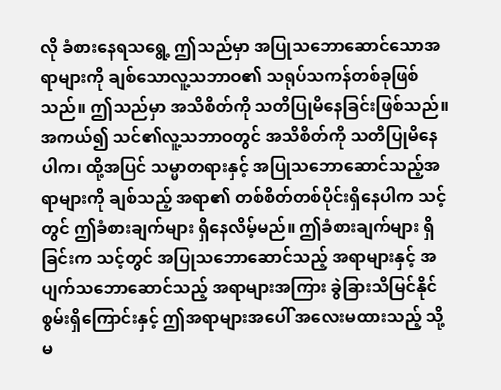လို ခံစားနေရသရွေ့ ဤသည်မှာ အပြုသဘောဆောင်သောအရာများကို ချစ်သောလူ့သဘာဝ၏ သရုပ်သကန်တစ်ခုဖြစ်သည်။ ဤသည်မှာ အသိစိတ်ကို သတိပြုမိနေခြင်းဖြစ်သည်။ အကယ်၍ သင်၏လူ့သဘာဝတွင် အသိစိတ်ကို သတိပြုမိနေပါက၊ ထို့အပြင် သမ္မာတရားနှင့် အပြုသဘောဆောင်သည့်အရာများကို ချစ်သည့် အရာ၏ တစ်စိတ်တစ်ပိုင်းရှိနေပါက သင့်တွင် ဤခံစားချက်များ ရှိနေလိမ့်မည်။ ဤခံစားချက်များ ရှိခြင်းက သင့်တွင် အပြုသဘောဆောင်သည့် အရာများနှင့် အပျက်သဘောဆောင်သည့် အရာများအကြား ခွဲခြားသိမြင်နိုင်စွမ်းရှိကြောင်းနှင့် ဤအရာများအပေါ် အလေးမထားသည့် သို့မ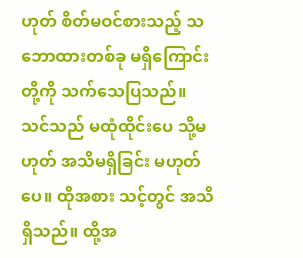ဟုတ် စိတ်မဝင်စားသည့် သဘောထားတစ်ခု မရှိကြောင်းတို့ကို သက်သေပြသည်။ သင်သည် မထုံထိုင်းပေ သို့မဟုတ် အသိမရှိခြင်း မဟုတ်ပေ။ ထိုအစား သင့်တွင် အသိရှိသည်။ ထို့အ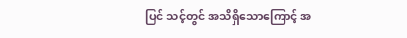ပြင် သင့်တွင် အသိရှိသောကြောင့် အ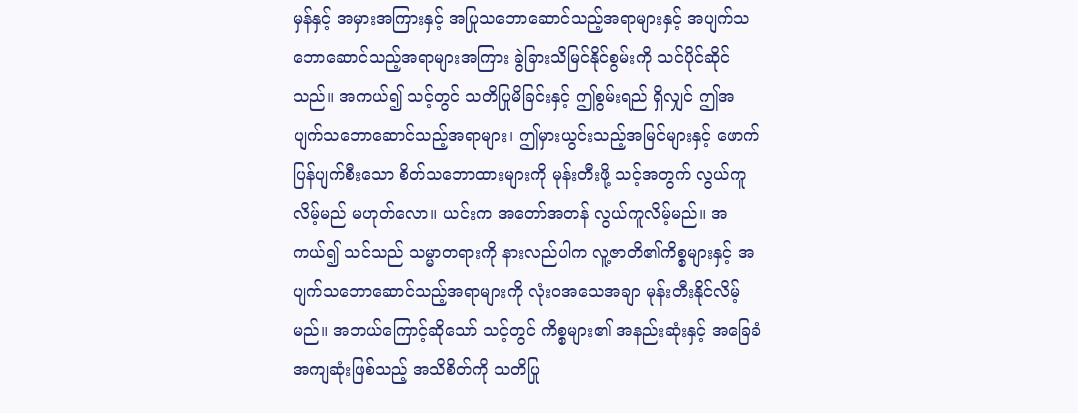မှန်နှင့် အမှားအကြားနှင့် အပြုသဘောဆောင်သည့်အရာများနှင့် အပျက်သဘောဆောင်သည့်အရာများအကြား ခွဲခြားသိမြင်နိုင်စွမ်းကို သင်ပိုင်ဆိုင်သည်။ အကယ်၍ သင့်တွင် သတိပြုမိခြင်းနှင့် ဤစွမ်းရည် ရှိလျှင် ဤအပျက်သဘောဆောင်သည့်အရာများ၊ ဤမှားယွင်းသည့်အမြင်များနှင့် ဖောက်ပြန်ပျက်စီးသော စိတ်သဘောထားများကို မုန်းတီးဖို့ သင့်အတွက် လွယ်ကူလိမ့်မည် မဟုတ်လော။ ယင်းက အတော်အတန် လွယ်ကူလိမ့်မည်။ အကယ်၍ သင်သည် သမ္မာတရားကို နားလည်ပါက လူ့ဇာတိ၏ကိစ္စများနှင့် အပျက်သဘောဆောင်သည့်အရာများကို လုံးဝအသေအချာ မုန်းတီးနိုင်လိမ့်မည်။ အဘယ်ကြောင့်ဆိုသော် သင့်တွင် ကိစ္စများ၏ အနည်းဆုံးနှင့် အခြေခံအကျဆုံးဖြစ်သည့် အသိစိတ်ကို သတိပြု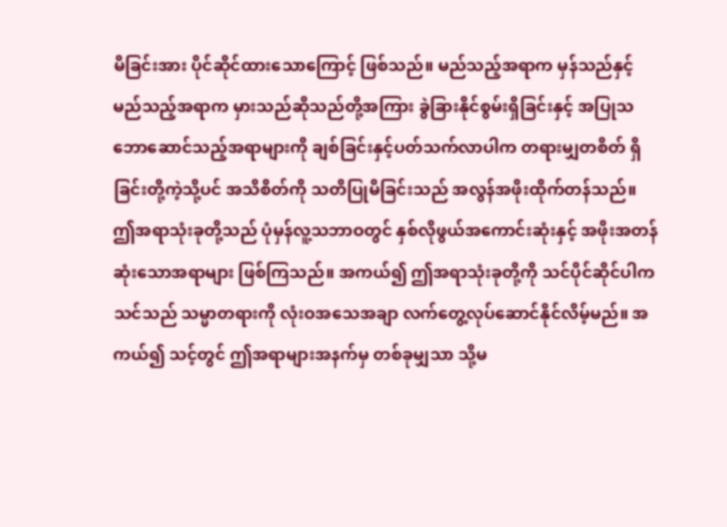မိခြင်းအား ပိုင်ဆိုင်ထားသောကြောင့် ဖြစ်သည်။ မည်သည့်အရာက မှန်သည်နှင့် မည်သည့်အရာက မှားသည်ဆိုသည်တို့အကြား ခွဲခြားနိုင်စွမ်းရှိခြင်းနှင့် အပြုသဘောဆောင်သည့်အရာများကို ချစ်ခြင်းနှင့်ပတ်သက်လာပါက တရားမျှတစိတ် ရှိခြင်းတို့ကဲ့သို့ပင် အသိစိတ်ကို သတိပြုမိခြင်းသည် အလွန်အဖိုးထိုက်တန်သည်။ ဤအရာသုံးခုတို့သည် ပုံမှန်လူ့သဘာဝတွင် နှစ်လိုဖွယ်အကောင်းဆုံးနှင့် အဖိုးအတန်ဆုံးသောအရာများ ဖြစ်ကြသည်။ အကယ်၍ ဤအရာသုံးခုတို့ကို သင်ပိုင်ဆိုင်ပါက သင်သည် သမ္မာတရားကို လုံးဝအသေအချာ လက်တွေ့လုပ်ဆောင်နိုင်လိမ့်မည်။ အကယ်၍ သင့်တွင် ဤအရာများအနက်မှ တစ်ခုမျှသာ သို့မ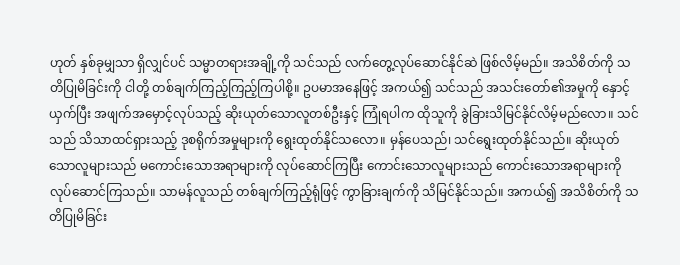ဟုတ် နှစ်ခုမျှသာ ရှိလျှင်ပင် သမ္မာတရားအချို့ကို သင်သည် လက်တွေ့လုပ်ဆောင်နိုင်ဆဲ ဖြစ်လိမ့်မည်။ အသိစိတ်ကို သတိပြုမိခြင်းကို ငါတို့ တစ်ချက်ကြည့်ကြည့်ကြပါစို့။ ဥပမာအနေဖြင့် အကယ်၍ သင်သည် အသင်းတော်၏အမှုကို နှောင့်ယှက်ပြီး အဖျက်အမှောင့်လုပ်သည့် ဆိုးယုတ်သောလူတစ်ဦးနှင့် ကြုံရပါက ထိုသူကို ခွဲခြားသိမြင်နိုင်လိမ့်မည်လော။ သင်သည် သိသာထင်ရှားသည့် ဒုစရိုက်အမှုများကို ရွေးထုတ်နိုင်သလော။ မှန်ပေသည်၊ သင်ရွေးထုတ်နိုင်သည်။ ဆိုးယုတ်သောလူများသည် မကောင်းသောအရာများကို လုပ်ဆောင်ကြပြီး ကောင်းသောလူများသည် ကောင်းသောအရာများကို လုပ်ဆောင်ကြသည်။ သာမန်လူသည် တစ်ချက်ကြည့်ရုံဖြင့် ကွာခြားချက်ကို သိမြင်နိုင်သည်။ အကယ်၍ အသိစိတ်ကို သတိပြုမိခြင်း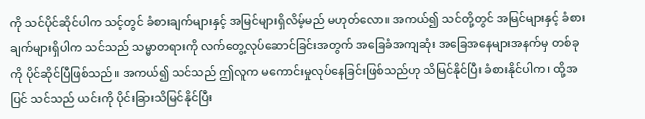ကို သင်ပိုင်ဆိုင်ပါက သင့်တွင် ခံစားချက်များနှင့် အမြင်များရှိလိမ့်မည် မဟုတ်လော။ အကယ်၍ သင်တို့တွင် အမြင်များနှင့် ခံစားချက်များရှိပါက သင်သည် သမ္မာတရားကို လက်တွေ့လုပ်ဆောင်ခြင်းအတွက် အခြေခံအကျဆုံး အခြေအနေများအနက်မှ တစ်ခုကို ပိုင်ဆိုင်ပြီဖြစ်သည်။ အကယ်၍ သင်သည် ဤလူက မကောင်းမှုလုပ်နေခြင်းဖြစ်သည်ဟု သိမြင်နိုင်ပြီး ခံစားနိုင်ပါက၊ ထို့အပြင် သင်သည် ယင်းကို ပိုင်းခြားသိမြင်နိုင်ပြီး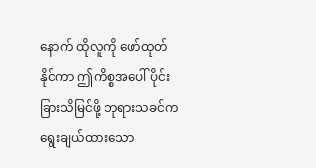နောက် ထိုလူကို ဖော်ထုတ်နိုင်ကာ ဤကိစ္စအပေါ် ပိုင်းခြားသိမြင်ဖို့ ဘုရားသခင်က ရွေးချယ်ထားသော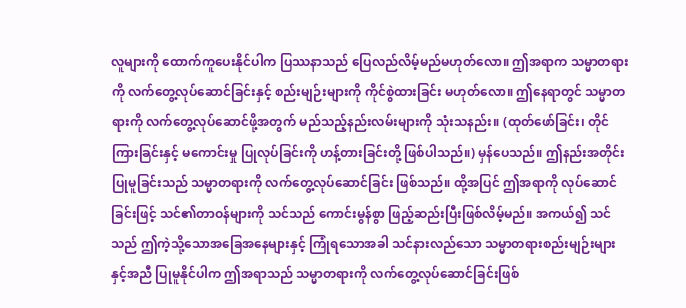လူများကို ထောက်ကူပေးနိုင်ပါက ပြဿနာသည် ပြေလည်လိမ့်မည်မဟုတ်လော။ ဤအရာက သမ္မာတရားကို လက်တွေ့လုပ်ဆောင်ခြင်းနှင့် စည်းမျဉ်းများကို ကိုင်စွဲထားခြင်း မဟုတ်လော။ ဤနေရာတွင် သမ္မာတရားကို လက်တွေ့လုပ်ဆောင်ဖို့အတွက် မည်သည့်နည်းလမ်းများကို သုံးသနည်း။ (ထုတ်ဖော်ခြင်း၊ တိုင်ကြားခြင်းနှင့် မကောင်းမှု ပြုလုပ်ခြင်းကို ဟန့်တားခြင်းတို့ ဖြစ်ပါသည်။) မှန်ပေသည်။ ဤနည်းအတိုင်း ပြုမူခြင်းသည် သမ္မာတရားကို လက်တွေ့လုပ်ဆောင်ခြင်း ဖြစ်သည်။ ထို့အပြင် ဤအရာကို လုပ်ဆောင်ခြင်းဖြင့် သင်၏တာဝန်များကို သင်သည် ကောင်းမွန်စွာ ဖြည့်ဆည်းပြီးဖြစ်လိမ့်မည်။ အကယ်၍ သင်သည် ဤကဲ့သို့သောအခြေအနေများနှင့် ကြုံရသောအခါ သင်နားလည်သော သမ္မာတရားစည်းမျဉ်းများနှင့်အညီ ပြုမူနိုင်ပါက ဤအရာသည် သမ္မာတရားကို လက်တွေ့လုပ်ဆောင်ခြင်းဖြစ်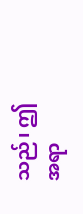သည်၊ ဤအရာ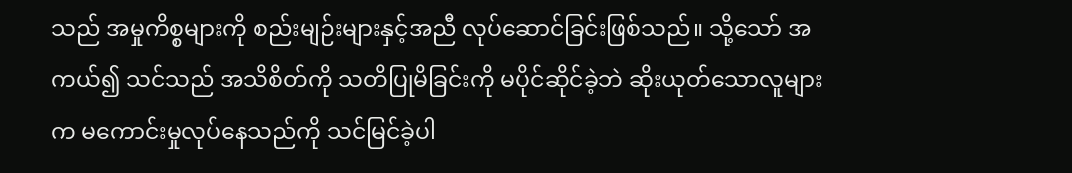သည် အမှုကိစ္စများကို စည်းမျဉ်းများနှင့်အညီ လုပ်ဆောင်ခြင်းဖြစ်သည်။ သို့သော် အကယ်၍ သင်သည် အသိစိတ်ကို သတိပြုမိခြင်းကို မပိုင်ဆိုင်ခဲ့ဘဲ ဆိုးယုတ်သောလူများက မကောင်းမှုလုပ်နေသည်ကို သင်မြင်ခဲ့ပါ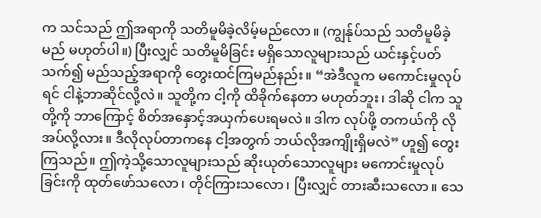က သင်သည် ဤအရာကို သတိမူမိခဲ့လိမ့်မည်လော။ (ကျွန်ုပ်သည် သတိမူမိခဲ့မည် မဟုတ်ပါ။) ပြီးလျှင် သတိမူမိခြင်း မရှိသောလူများသည် ယင်းနှင့်ပတ်သက်၍ မည်သည့်အရာကို တွေးထင်ကြမည်နည်း။ “အဲဒီလူက မကောင်းမှုလုပ်ရင် ငါနဲ့ဘာဆိုင်လို့လဲ။ သူတို့က ငါ့ကို ထိခိုက်နေတာ မဟုတ်ဘူး၊ ဒါဆို ငါက သူတို့ကို ဘာကြောင့် စိတ်အနှောင့်အယှက်ပေးရမလဲ။ ဒါက လုပ်ဖို့ တကယ်ကို လိုအပ်လို့လား။ ဒီလိုလုပ်တာကနေ ငါ့အတွက် ဘယ်လိုအကျိုးရှိမလဲ” ဟူ၍ တွေးကြသည်။ ဤကဲ့သို့သောလူများသည် ဆိုးယုတ်သောလူများ မကောင်းမှုလုပ်ခြင်းကို ထုတ်ဖော်သလော၊ တိုင်ကြားသလော၊ ပြီးလျှင် တားဆီးသလော။ သေ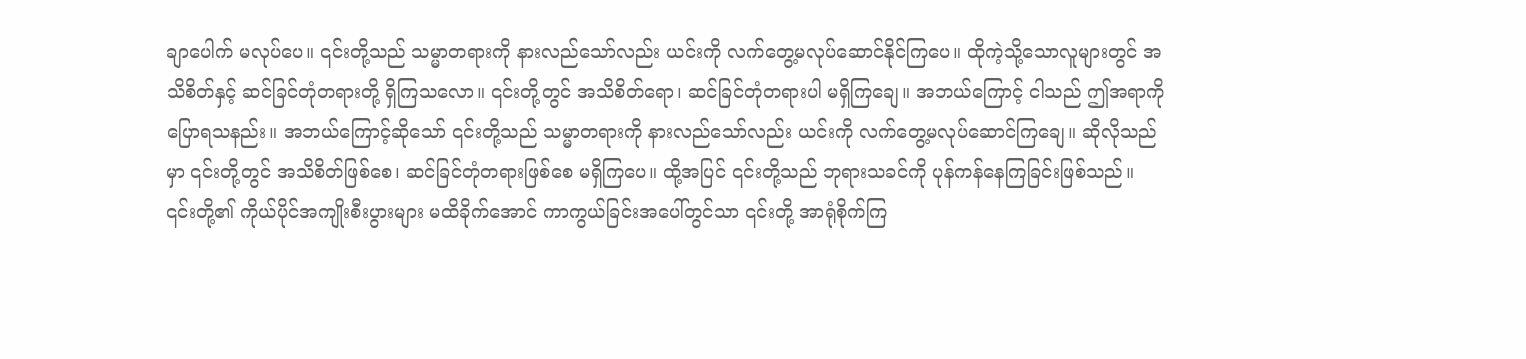ချာပေါက် မလုပ်ပေ။ ၎င်းတို့သည် သမ္မာတရားကို နားလည်သော်လည်း ယင်းကို လက်တွေ့မလုပ်ဆောင်နိုင်ကြပေ။ ထိုကဲ့သို့သောလူများတွင် အသိစိတ်နှင့် ဆင်ခြင်တုံတရားတို့ ရှိကြသလော။ ၎င်းတို့တွင် အသိစိတ်ရော၊ ဆင်ခြင်တုံတရားပါ မရှိကြချေ။ အဘယ်ကြောင့် ငါသည် ဤအရာကို ပြောရသနည်း။ အဘယ်ကြောင့်ဆိုသော် ၎င်းတို့သည် သမ္မာတရားကို နားလည်သော်လည်း ယင်းကို လက်တွေ့မလုပ်ဆောင်ကြချေ။ ဆိုလိုသည်မှာ ၎င်းတို့တွင် အသိစိတ်ဖြစ်စေ၊ ဆင်ခြင်တုံတရားဖြစ်စေ မရှိကြပေ။ ထို့အပြင် ၎င်းတို့သည် ဘုရားသခင်ကို ပုန်ကန်နေကြခြင်းဖြစ်သည်။ ၎င်းတို့၏ ကိုယ်ပိုင်အကျိုးစီးပွားများ မထိခိုက်အောင် ကာကွယ်ခြင်းအပေါ်တွင်သာ ၎င်းတို့ အာရုံစိုက်ကြ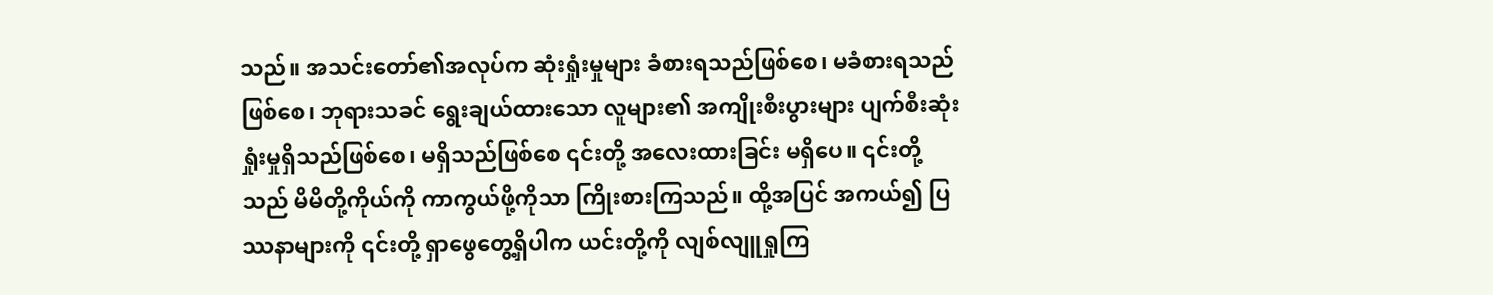သည်။ အသင်းတော်၏အလုပ်က ဆုံးရှုံးမှုများ ခံစားရသည်ဖြစ်စေ၊ မခံစားရသည်ဖြစ်စေ၊ ဘုရားသခင် ရွေးချယ်ထားသော လူများ၏ အကျိုးစီးပွားများ ပျက်စီးဆုံးရှုံးမှုရှိသည်ဖြစ်စေ၊ မရှိသည်ဖြစ်စေ ၎င်းတို့ အလေးထားခြင်း မရှိပေ။ ၎င်းတို့သည် မိမိတို့ကိုယ်ကို ကာကွယ်ဖို့ကိုသာ ကြိုးစားကြသည်။ ထို့အပြင် အကယ်၍ ပြဿနာများကို ၎င်းတို့ ရှာဖွေတွေ့ရှိပါက ယင်းတို့ကို လျစ်လျူရှုကြ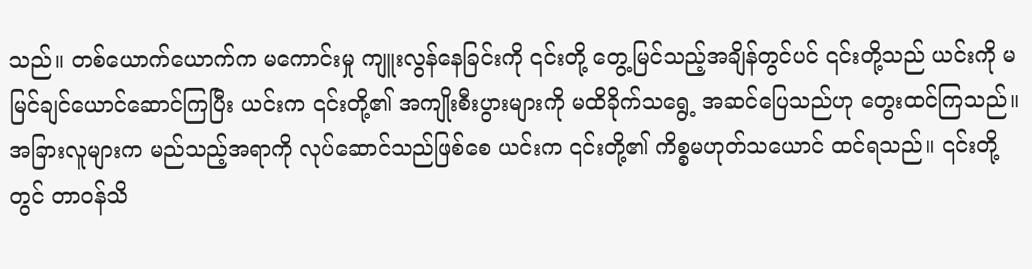သည်။ တစ်ယောက်ယောက်က မကောင်းမှု ကျူးလွန်နေခြင်းကို ၎င်းတို့ တွေ့မြင်သည့်အချိန်တွင်ပင် ၎င်းတို့သည် ယင်းကို မမြင်ချင်ယောင်ဆောင်ကြပြီး ယင်းက ၎င်းတို့၏ အကျိုးစီးပွားများကို မထိခိုက်သရွေ့ အဆင်ပြေသည်ဟု တွေးထင်ကြသည်။ အခြားလူများက မည်သည့်အရာကို လုပ်ဆောင်သည်ဖြစ်စေ ယင်းက ၎င်းတို့၏ ကိစ္စမဟုတ်သယောင် ထင်ရသည်။ ၎င်းတို့တွင် တာဝန်သိ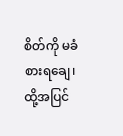စိတ်ကို မခံစားရချေ၊ ထို့အပြင်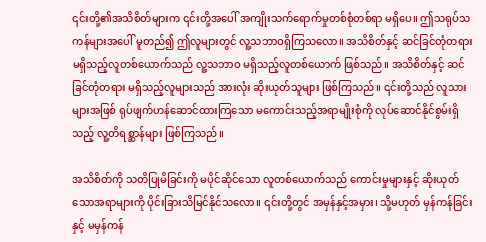၎င်းတို့၏အသိစိတ်များက ၎င်းတို့အပေါ် အကျိုးသက်ရောက်မှုတစ်စုံတစ်ရာ မရှိပေ။ ဤသရုပ်သကန်များအပေါ် မူတည်၍ ဤလူများတွင် လူ့သဘာဝရှိကြသလော။ အသိစိတ်နှင့် ဆင်ခြင်တုံတရား မရှိသည့်လူတစ်ယောက်သည် လူ့သဘာဝ မရှိသည့်လူတစ်ယောက် ဖြစ်သည်။ အသိစိတ်နှင့် ဆင်ခြင်တုံတရား မရှိသည့်လူများသည် အားလုံး ဆိုးယုတ်သူများ ဖြစ်ကြသည်။ ၎င်းတို့သည် လူသားများအဖြစ် ရုပ်ဖျက်ဟန်ဆောင်ထားကြသော မကောင်းသည့်အရာမျိုးစုံကို လုပ်ဆောင်နိုင်စွမ်းရှိသည့် လူ့တိရစ္ဆာန်များ ဖြစ်ကြသည်။

အသိစိတ်ကို သတိပြုမိခြင်းကို မပိုင်ဆိုင်သော လူတစ်ယောက်သည် ကောင်းမှုများနှင့် ဆိုးယုတ်သောအရာများကို ပိုင်းခြားသိမြင်နိုင်သလော။ ၎င်းတို့တွင် အမှန်နှင့်အမှား၊ သို့မဟုတ် မှန်ကန်ခြင်းနှင့် မမှန်ကန်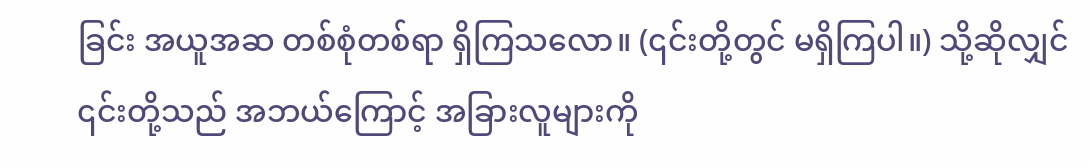ခြင်း အယူအဆ တစ်စုံတစ်ရာ ရှိကြသလော။ (၎င်းတို့တွင် မရှိကြပါ။) သို့ဆိုလျှင် ၎င်းတို့သည် အဘယ်ကြောင့် အခြားလူများကို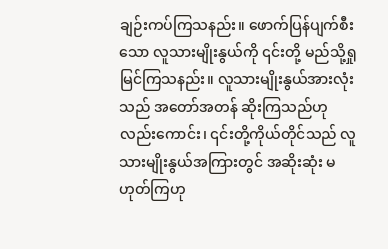ချဉ်းကပ်ကြသနည်း။ ဖောက်ပြန်ပျက်စီးသော လူသားမျိုးနွယ်ကို ၎င်းတို့ မည်သို့ရှုမြင်ကြသနည်း။ လူသားမျိုးနွယ်အားလုံးသည် အတော်အတန် ဆိုးကြသည်ဟုလည်းကောင်း၊ ၎င်းတို့ကိုယ်တိုင်သည် လူသားမျိုးနွယ်အကြားတွင် အဆိုးဆုံး မဟုတ်ကြဟု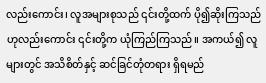လည်းကောင်း၊ လူအများစုသည် ၎င်းတို့ထက် ပို၍ဆိုးကြသည်ဟုလည်းကောင်း ၎င်းတို့က ယုံကြည်ကြသည်။ အကယ်၍ လူများတွင် အသိစိတ်နှင့် ဆင်ခြင်တုံတရား ရှိရမည်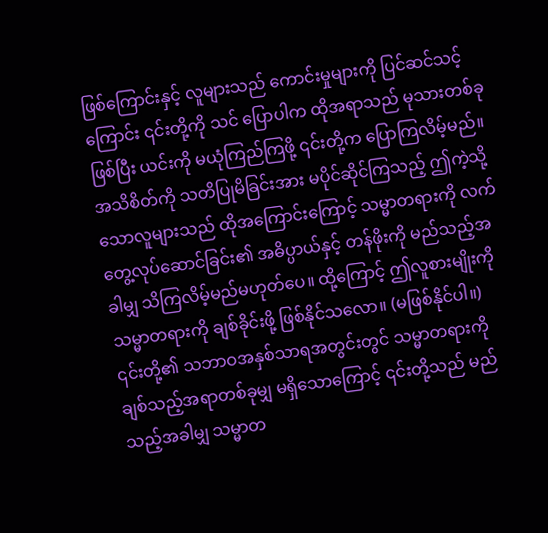ဖြစ်ကြောင်းနှင့် လူများသည် ကောင်းမှုများကို ပြင်ဆင်သင့်ကြောင်း ၎င်းတို့ကို သင် ပြောပါက ထိုအရာသည် မုသားတစ်ခုဖြစ်ပြီး ယင်းကို မယုံကြည်ကြဖို့ ၎င်းတို့က ပြောကြလိမ့်မည်။ အသိစိတ်ကို သတိပြုမိခြင်းအား မပိုင်ဆိုင်ကြသည့် ဤကဲ့သို့သောလူများသည် ထိုအကြောင်းကြောင့် သမ္မာတရားကို လက်တွေ့လုပ်ဆောင်ခြင်း၏ အဓိပ္ပာယ်နှင့် တန်ဖိုးကို မည်သည့်အခါမျှ သိကြလိမ့်မည်မဟုတ်ပေ။ ထို့ကြောင့် ဤလူစားမျိုးကို သမ္မာတရားကို ချစ်ခိုင်းဖို့ ဖြစ်နိုင်သလော။ (မဖြစ်နိုင်ပါ။) ၎င်းတို့၏ သဘာဝအနှစ်သာရအတွင်းတွင် သမ္မာတရားကို ချစ်သည့်အရာတစ်ခုမျှ မရှိသောကြောင့် ၎င်းတို့သည် မည်သည့်အခါမျှ သမ္မာတ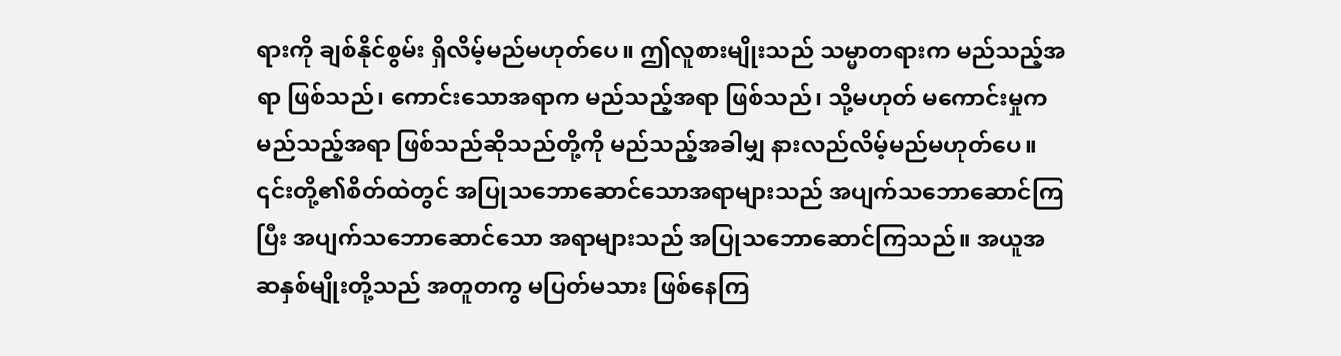ရားကို ချစ်နိုင်စွမ်း ရှိလိမ့်မည်မဟုတ်ပေ။ ဤလူစားမျိုးသည် သမ္မာတရားက မည်သည့်အရာ ဖြစ်သည်၊ ကောင်းသောအရာက မည်သည့်အရာ ဖြစ်သည်၊ သို့မဟုတ် မကောင်းမှုက မည်သည့်အရာ ဖြစ်သည်ဆိုသည်တို့ကို မည်သည့်အခါမျှ နားလည်လိမ့်မည်မဟုတ်ပေ။ ၎င်းတို့၏စိတ်ထဲတွင် အပြုသဘောဆောင်သောအရာများသည် အပျက်သဘောဆောင်ကြပြီး အပျက်သဘောဆောင်သော အရာများသည် အပြုသဘောဆောင်ကြသည်။ အယူအဆနှစ်မျိုးတို့သည် အတူတကွ မပြတ်မသား ဖြစ်နေကြ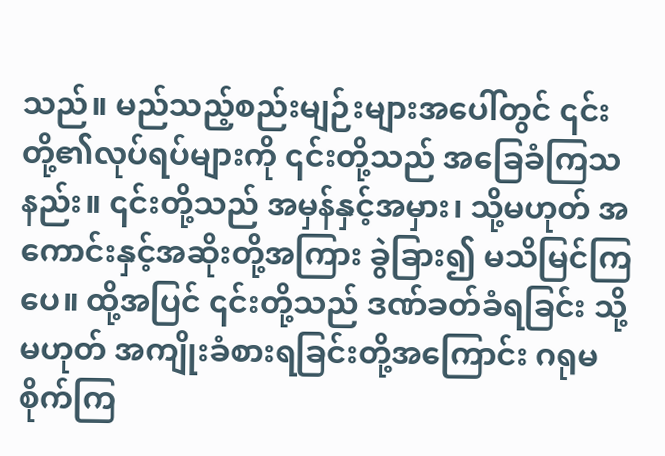သည်။ မည်သည့်စည်းမျဉ်းများအပေါ်တွင် ၎င်းတို့၏လုပ်ရပ်များကို ၎င်းတို့သည် အခြေခံကြသနည်း။ ၎င်းတို့သည် အမှန်နှင့်အမှား၊ သို့မဟုတ် အကောင်းနှင့်အဆိုးတို့အကြား ခွဲခြား၍ မသိမြင်ကြပေ။ ထို့အပြင် ၎င်းတို့သည် ဒဏ်ခတ်ခံရခြင်း သို့မဟုတ် အကျိုးခံစားရခြင်းတို့အကြောင်း ဂရုမစိုက်ကြ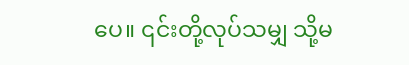ပေ။ ၎င်းတို့လုပ်သမျှ သို့မ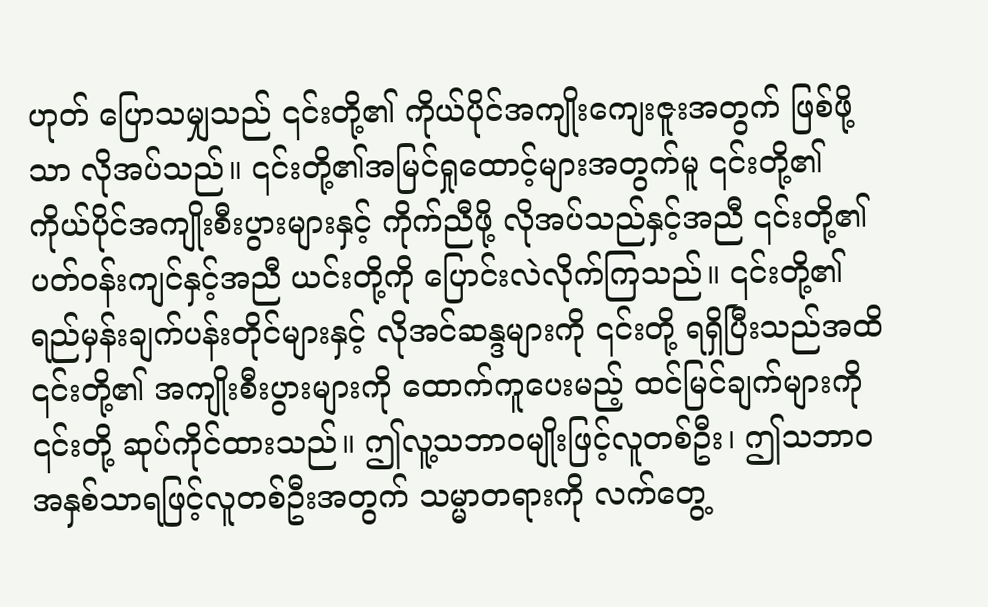ဟုတ် ပြောသမျှသည် ၎င်းတို့၏ ကိုယ်ပိုင်အကျိုးကျေးဇူးအတွက် ဖြစ်ဖို့သာ လိုအပ်သည်။ ၎င်းတို့၏အမြင်ရှုထောင့်များအတွက်မူ ၎င်းတို့၏ ကိုယ်ပိုင်အကျိုးစီးပွားများနှင့် ကိုက်ညီဖို့ လိုအပ်သည်နှင့်အညီ ၎င်းတို့၏ပတ်ဝန်းကျင်နှင့်အညီ ယင်းတို့ကို ပြောင်းလဲလိုက်ကြသည်။ ၎င်းတို့၏ ရည်မှန်းချက်ပန်းတိုင်များနှင့် လိုအင်ဆန္ဒများကို ၎င်းတို့ ရရှိပြီးသည်အထိ ၎င်းတို့၏ အကျိုးစီးပွားများကို ထောက်ကူပေးမည့် ထင်မြင်ချက်များကို ၎င်းတို့ ဆုပ်ကိုင်ထားသည်။ ဤလူ့သဘာဝမျိုးဖြင့်လူတစ်ဦး၊ ဤသဘာဝအနှစ်သာရဖြင့်လူတစ်ဦးအတွက် သမ္မာတရားကို လက်တွေ့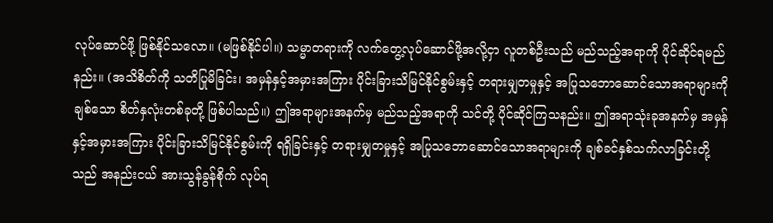လုပ်ဆောင်ဖို့ ဖြစ်နိုင်သလော။ (မဖြစ်နိုင်ပါ။) သမ္မာတရားကို လက်တွေ့လုပ်ဆောင်ဖို့အလို့ငှာ လူတစ်ဦးသည် မည်သည့်အရာကို ပိုင်ဆိုင်ရမည်နည်း။ (အသိစိတ်ကို သတိပြုမိခြင်း၊ အမှန်နှင့်အမှားအကြား ပိုင်းခြားသိမြင်နိုင်စွမ်းနှင့် တရားမျှတမှုနှင့် အပြုသဘောဆောင်သောအရာများကို ချစ်သော စိတ်နှလုံးတစ်ခုတို့ ဖြစ်ပါသည်။) ဤအရာများအနက်မှ မည်သည့်အရာကို သင်တို့ ပိုင်ဆိုင်ကြသနည်း။ ဤအရာသုံးခုအနက်မှ အမှန်နှင့်အမှားအကြား ပိုင်းခြားသိမြင်နိုင်စွမ်းကို ရရှိခြင်းနှင့် တရားမျှတမှုနှင့် အပြုသဘောဆောင်သောအရာများကို ချစ်ခင်နှစ်သက်လာခြင်းတို့သည် အနည်းငယ် အားသွန်ခွန်စိုက် လုပ်ရ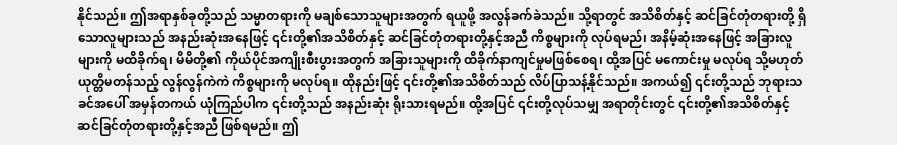နိုင်သည်။ ဤအရာနှစ်ခုတို့သည် သမ္မာတရားကို မချစ်သောသူများအတွက် ရယူဖို့ အလွန်ခက်ခဲသည်။ သို့ရာတွင် အသိစိတ်နှင့် ဆင်ခြင်တုံတရားတို့ ရှိသောလူများသည် အနည်းဆုံးအနေဖြင့် ၎င်းတို့၏အသိစိတ်နှင့် ဆင်ခြင်တုံတရားတို့နှင့်အညီ ကိစ္စများကို လုပ်ရမည်၊ အနိမ့်ဆုံးအနေဖြင့် အခြားလူများကို မထိခိုက်ရ၊ မိမိတို့၏ ကိုယ်ပိုင်အကျိုးစီးပွားအတွက် အခြားသူများကို ထိခိုက်နာကျင်မှုမဖြစ်စေရ၊ ထို့အပြင် မကောင်းမှု မလုပ်ရ သို့မဟုတ် ယုတ္တိမတန်သည့် လွန်လွန်ကဲကဲ ကိစ္စများကို မလုပ်ရ။ ထိုနည်းဖြင့် ၎င်းတို့၏အသိစိတ်သည် လိပ်ပြာသန့်နိုင်သည်။ အကယ်၍ ၎င်းတို့သည် ဘုရားသခင်အပေါ် အမှန်တကယ် ယုံကြည်ပါက ၎င်းတို့သည် အနည်းဆုံး ရိုးသားရမည်။ ထို့အပြင် ၎င်းတို့လုပ်သမျှ အရာတိုင်းတွင် ၎င်းတို့၏အသိစိတ်နှင့် ဆင်ခြင်တုံတရားတို့နှင့်အညီ ဖြစ်ရမည်။ ဤ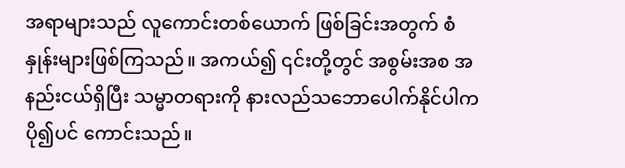အရာများသည် လူကောင်းတစ်ယောက် ဖြစ်ခြင်းအတွက် စံနှုန်းများဖြစ်ကြသည်။ အကယ်၍ ၎င်းတို့တွင် အစွမ်းအစ အနည်းငယ်ရှိပြီး သမ္မာတရားကို နားလည်သဘောပေါက်နိုင်ပါက ပို၍ပင် ကောင်းသည်။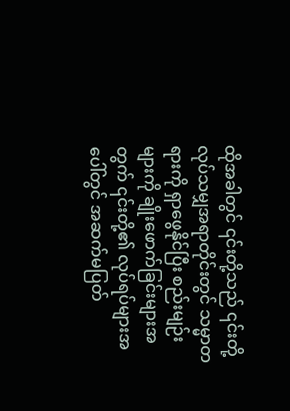ထိုအခါတွင် ၎င်းတို့သည် ၎င်းတို့လုပ်သမျှအရာတိုင်းတွင် သမ္မာတရားကို ရှာဖွေနိုင်ပြီး စည်းမျဉ်းများကို ချိုးဖောက်ခြင်းများအတွက် ၎င်းတို့၏ လုပ်ရပ်များအပေါ်တွင် အဆက်မပြတ်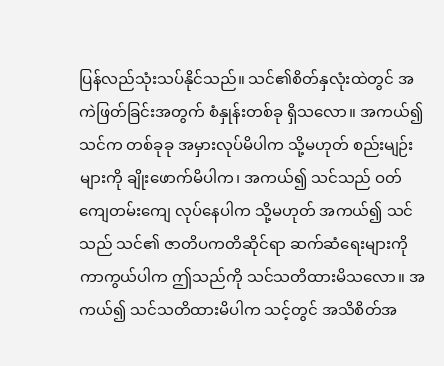ပြန်လည်သုံးသပ်နိုင်သည်။ သင်၏စိတ်နှလုံးထဲတွင် အကဲဖြတ်ခြင်းအတွက် စံနှုန်းတစ်ခု ရှိသလော။ အကယ်၍ သင်က တစ်ခုခု အမှားလုပ်မိပါက သို့မဟုတ် စည်းမျဉ်းများကို ချိုးဖောက်မိပါက၊ အကယ်၍ သင်သည် ဝတ်ကျေတမ်းကျေ လုပ်နေပါက သို့မဟုတ် အကယ်၍ သင်သည် သင်၏ ဇာတိပကတိဆိုင်ရာ ဆက်ဆံရေးများကို ကာကွယ်ပါက ဤသည်ကို သင်သတိထားမိသလော။ အကယ်၍ သင်သတိထားမိပါက သင့်တွင် အသိစိတ်အ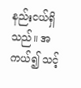နည်းငယ်ရှိသည်။ အကယ်၍ သင့်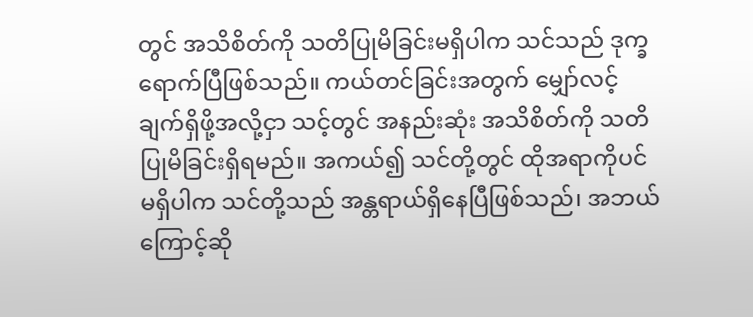တွင် အသိစိတ်ကို သတိပြုမိခြင်းမရှိပါက သင်သည် ဒုက္ခရောက်ပြီဖြစ်သည်။ ကယ်တင်ခြင်းအတွက် မျှော်လင့်ချက်ရှိဖို့အလို့ငှာ သင့်တွင် အနည်းဆုံး အသိစိတ်ကို သတိပြုမိခြင်းရှိရမည်။ အကယ်၍ သင်တို့တွင် ထိုအရာကိုပင် မရှိပါက သင်တို့သည် အန္တရာယ်ရှိနေပြီဖြစ်သည်၊ အဘယ်ကြောင့်ဆို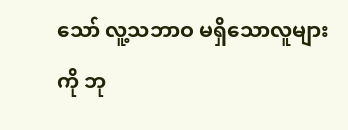သော် လူ့သဘာဝ မရှိသောလူများကို ဘု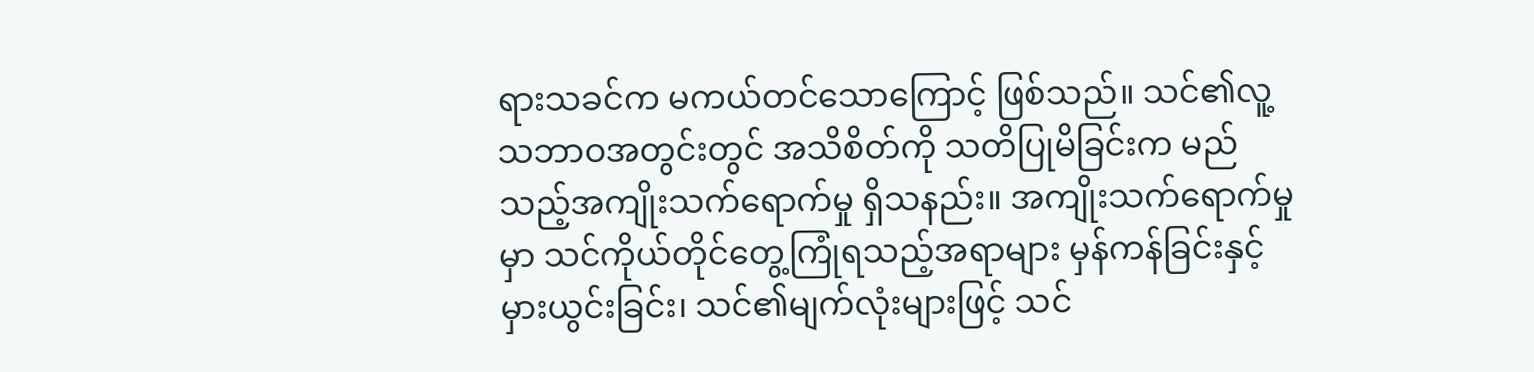ရားသခင်က မကယ်တင်သောကြောင့် ဖြစ်သည်။ သင်၏လူ့သဘာဝအတွင်းတွင် အသိစိတ်ကို သတိပြုမိခြင်းက မည်သည့်အကျိုးသက်ရောက်မှု ရှိသနည်း။ အကျိုးသက်ရောက်မှုမှာ သင်ကိုယ်တိုင်တွေ့ကြုံရသည့်အရာများ မှန်ကန်ခြင်းနှင့် မှားယွင်းခြင်း၊ သင်၏မျက်လုံးများဖြင့် သင်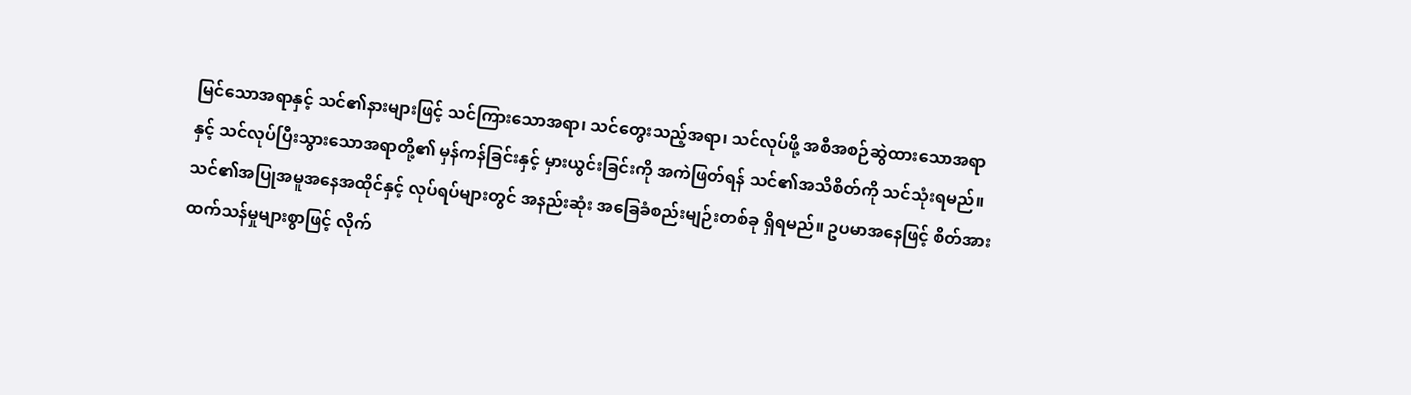မြင်သောအရာနှင့် သင်၏နားများဖြင့် သင်ကြားသောအရာ၊ သင်တွေးသည့်အရာ၊ သင်လုပ်ဖို့ အစီအစဉ်ဆွဲထားသောအရာနှင့် သင်လုပ်ပြီးသွားသောအရာတို့၏ မှန်ကန်ခြင်းနှင့် မှားယွင်းခြင်းကို အကဲဖြတ်ရန် သင်၏အသိစိတ်ကို သင်သုံးရမည်။ သင်၏အပြုအမူအနေအထိုင်နှင့် လုပ်ရပ်များတွင် အနည်းဆုံး အခြေခံစည်းမျဉ်းတစ်ခု ရှိရမည်။ ဥပမာအနေဖြင့် စိတ်အားထက်သန်မှုများစွာဖြင့် လိုက်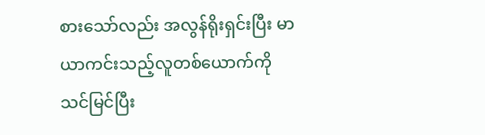စားသော်လည်း အလွန်ရိုးရှင်းပြီး မာယာကင်းသည့်လူတစ်ယောက်ကို သင်မြင်ပြီး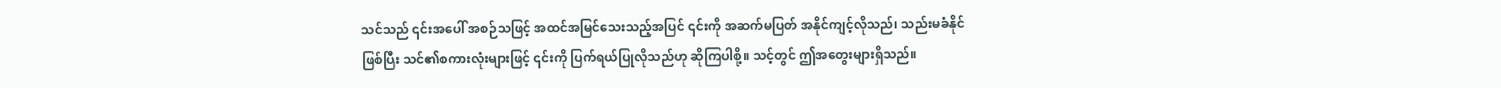သင်သည် ၎င်းအပေါ် အစဉ်သဖြင့် အထင်အမြင်သေးသည့်အပြင် ၎င်းကို အဆက်မပြတ် အနိုင်ကျင့်လိုသည်၊ သည်းမခံနိုင်ဖြစ်ပြီး သင်၏စကားလုံးများဖြင့် ၎င်းကို ပြက်ရယ်ပြုလိုသည်ဟု ဆိုကြပါစို့။ သင့်တွင် ဤအတွေးများရှိသည်။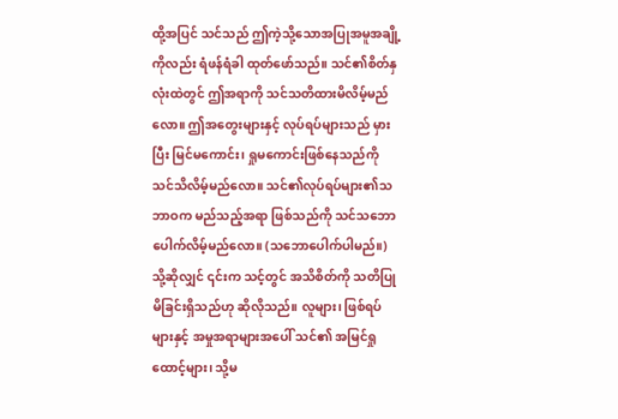ထို့အပြင် သင်သည် ဤကဲ့သို့သောအပြုအမူအချို့ကိုလည်း ရံဖန်ရံခါ ထုတ်ဖော်သည်။ သင်၏စိတ်နှလုံးထဲတွင် ဤအရာကို သင်သတိထားမိလိမ့်မည်လော။ ဤအတွေးများနှင့် လုပ်ရပ်များသည် မှားပြီး မြင်မကောင်း၊ ရှုမကောင်းဖြစ်နေသည်ကို သင်သိလိမ့်မည်လော။ သင်၏လုပ်ရပ်များ၏သဘာဝက မည်သည့်အရာ ဖြစ်သည်ကို သင်သဘောပေါက်လိမ့်မည်လော။ (သဘောပေါက်ပါမည်။) သို့ဆိုလျှင် ၎င်းက သင့်တွင် အသိစိတ်ကို သတိပြုမိခြင်းရှိသည်ဟု ဆိုလိုသည်။ လူများ၊ ဖြစ်ရပ်များနှင့် အမှုအရာများအပေါ် သင်၏ အမြင်ရှုထောင့်များ၊ သို့မ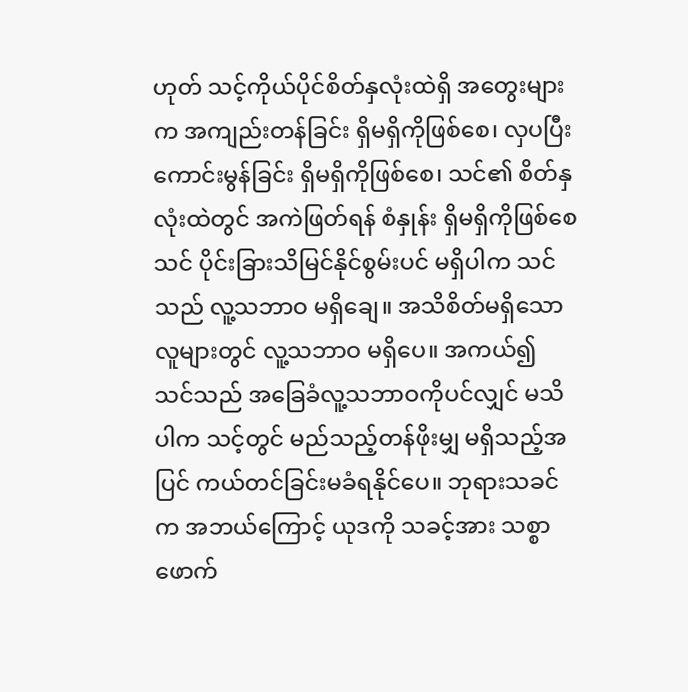ဟုတ် သင့်ကိုယ်ပိုင်စိတ်နှလုံးထဲရှိ အတွေးများက အကျည်းတန်ခြင်း ရှိမရှိကိုဖြစ်စေ၊ လှပပြီး ကောင်းမွန်ခြင်း ရှိမရှိကိုဖြစ်စေ၊ သင်၏ စိတ်နှလုံးထဲတွင် အကဲဖြတ်ရန် စံနှုန်း ရှိမရှိကိုဖြစ်စေ သင် ပိုင်းခြားသိမြင်နိုင်စွမ်းပင် မရှိပါက သင်သည် လူ့သဘာဝ မရှိချေ။ အသိစိတ်မရှိသောလူများတွင် လူ့သဘာဝ မရှိပေ။ အကယ်၍ သင်သည် အခြေခံလူ့သဘာဝကိုပင်လျှင် မသိပါက သင့်တွင် မည်သည့်တန်ဖိုးမျှ မရှိသည့်အပြင် ကယ်တင်ခြင်းမခံရနိုင်ပေ။ ဘုရားသခင်က အဘယ်ကြောင့် ယုဒကို သခင့်အား သစ္စာဖောက်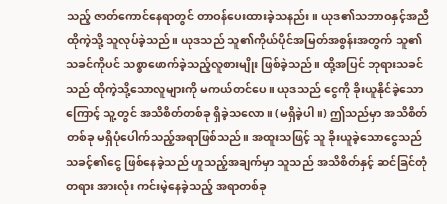သည့် ဇာတ်ကောင်နေရာတွင် တာဝန်ပေးထားခဲ့သနည်း။ ယုဒ၏သဘာဝနှင့်အညီ ထိုကဲ့သို့ သူလုပ်ခဲ့သည်။ ယုဒသည် သူ၏ကိုယ်ပိုင်အမြတ်အစွန်းအတွက် သူ၏သခင်ကိုပင် သစ္စာဖောက်ခဲ့သည့်လူစားမျိုး ဖြစ်ခဲ့သည်။ ထို့အပြင် ဘုရားသခင်သည် ထိုကဲ့သို့သောလူများကို မကယ်တင်ပေ။ ယုဒသည် ငွေကို ခိုးယူနိုင်ခဲ့သောကြောင့် သူ့တွင် အသိစိတ်တစ်ခု ရှိခဲ့သလော။ (မရှိခဲ့ပါ။) ဤသည်မှာ အသိစိတ်တစ်ခု မရှိပုံပေါက်သည့်အရာဖြစ်သည်။ အထူးသဖြင့် သူ ခိုးယူခဲ့သောငွေသည် သခင့်၏ငွေ ဖြစ်နေခဲ့သည် ဟူသည့်အချက်မှာ သူသည် အသိစိတ်နှင့် ဆင်ခြင်တုံတရား အားလုံး ကင်းမဲ့နေခဲ့သည့် အရာတစ်ခု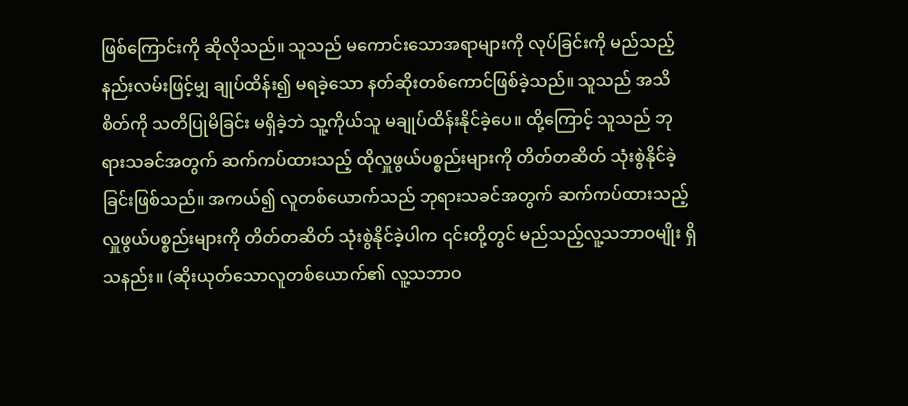ဖြစ်ကြောင်းကို ဆိုလိုသည်။ သူသည် မကောင်းသောအရာများကို လုပ်ခြင်းကို မည်သည့်နည်းလမ်းဖြင့်မျှ ချုပ်ထိန်း၍ မရခဲ့သော နတ်ဆိုးတစ်ကောင်ဖြစ်ခဲ့သည်။ သူသည် အသိစိတ်ကို သတိပြုမိခြင်း မရှိခဲ့ဘဲ သူ့ကိုယ်သူ မချုပ်ထိန်းနိုင်ခဲ့ပေ။ ထို့ကြောင့် သူသည် ဘုရားသခင်အတွက် ဆက်ကပ်ထားသည့် ထိုလှူဖွယ်ပစ္စည်းများကို တိတ်တဆိတ် သုံးစွဲနိုင်ခဲ့ခြင်းဖြစ်သည်။ အကယ်၍ လူတစ်ယောက်သည် ဘုရားသခင်အတွက် ဆက်ကပ်ထားသည့် လှူဖွယ်ပစ္စည်းများကို တိတ်တဆိတ် သုံးစွဲနိုင်ခဲ့ပါက ၎င်းတို့တွင် မည်သည့်လူ့သဘာဝမျိုး ရှိသနည်း။ (ဆိုးယုတ်သောလူတစ်ယောက်၏ လူ့သဘာဝ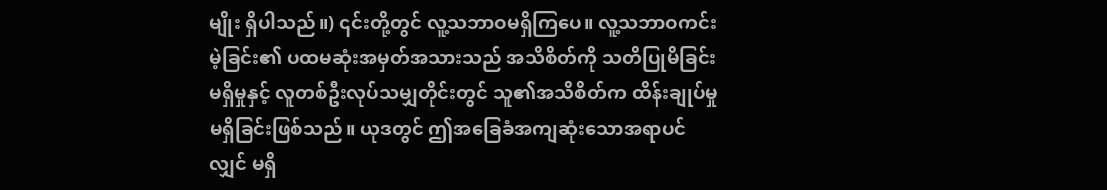မျိုး ရှိပါသည်။) ၎င်းတို့တွင် လူ့သဘာဝမရှိကြပေ။ လူ့သဘာဝကင်းမဲ့ခြင်း၏ ပထမဆုံးအမှတ်အသားသည် အသိစိတ်ကို သတိပြုမိခြင်း မရှိမှုနှင့် လူတစ်ဦးလုပ်သမျှတိုင်းတွင် သူ၏အသိစိတ်က ထိန်းချုပ်မှု မရှိခြင်းဖြစ်သည်။ ယုဒတွင် ဤအခြေခံအကျဆုံးသောအရာပင်လျှင် မရှိ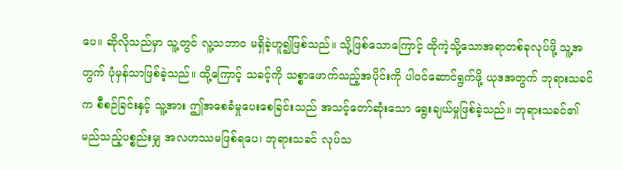ပေ။ ဆိုလိုသည်မှာ သူ့တွင် လူ့သဘာဝ မရှိခဲ့ဟူ၍ဖြစ်သည်။ သို့ဖြစ်သောကြောင့် ထိုကဲ့သို့သောအရာတစ်ခုလုပ်ဖို့ သူ့အတွက် ပုံမှန်သာဖြစ်ခဲ့သည်။ ထို့ကြောင့် သခင့်ကို သစ္စာဖောက်သည့်အပိုင်းကို ပါဝင်ဆောင်ရွက်ဖို့ ယုဒအတွက် ဘုရားသခင်က စီစဉ်ခြင်းနှင့် သူ့အား ဤအစေခံမှုပေးစေခြင်းသည် အသင့်တော်ဆုံးသော ရွေးချယ်မှုဖြစ်ခဲ့သည်။ ဘုရားသခင်၏ မည်သည့်ပစ္စည်းမျှ အလဟဿမဖြစ်ရပေ၊ ဘုရားသခင် လုပ်သ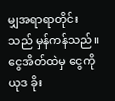မျှအရာရာတိုင်းသည် မှန်ကန်သည်။ ငွေအိတ်ထဲမှ ငွေကို ယုဒ ခိုး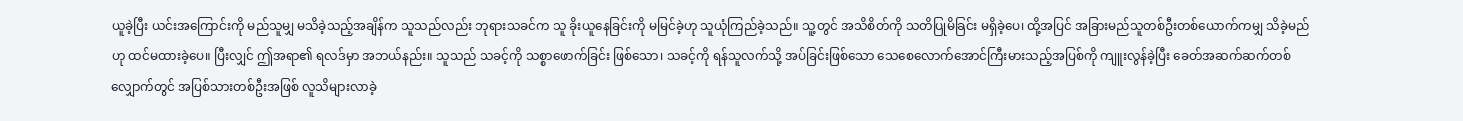ယူခဲ့ပြီး ယင်းအကြောင်းကို မည်သူမျှ မသိခဲ့သည့်အချိန်က သူသည်လည်း ဘုရားသခင်က သူ ခိုးယူနေခြင်းကို မမြင်ခဲ့ဟု သူယုံကြည်ခဲ့သည်။ သူ့တွင် အသိစိတ်ကို သတိပြုမိခြင်း မရှိခဲ့ပေ၊ ထို့အပြင် အခြားမည်သူတစ်ဦးတစ်ယောက်ကမျှ သိခဲ့မည်ဟု ထင်မထားခဲ့ပေ။ ပြီးလျှင် ဤအရာ၏ ရလဒ်မှာ အဘယ်နည်း။ သူသည် သခင့်ကို သစ္စာဖောက်ခြင်း ဖြစ်သော၊ သခင့်ကို ရန်သူလက်သို့ အပ်ခြင်းဖြစ်သော သေစေလောက်အောင်ကြီးမားသည့်အပြစ်ကို ကျူးလွန်ခဲ့ပြီး ခေတ်အဆက်ဆက်တစ်လျှောက်တွင် အပြစ်သားတစ်ဦးအဖြစ် လူသိများလာခဲ့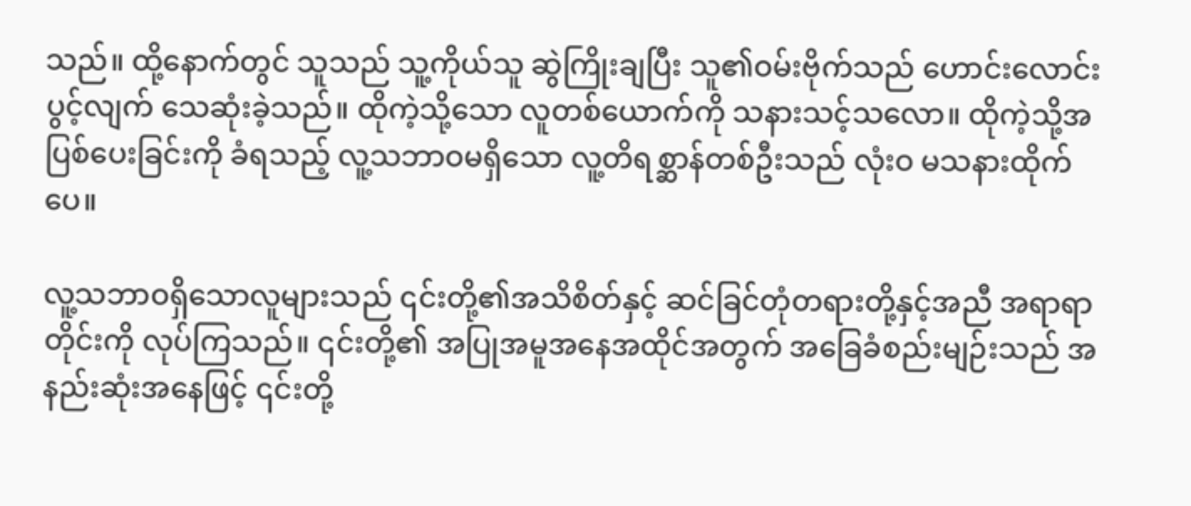သည်။ ထို့နောက်တွင် သူသည် သူ့ကိုယ်သူ ဆွဲကြိုးချပြီး သူ၏ဝမ်းဗိုက်သည် ဟောင်းလောင်းပွင့်လျက် သေဆုံးခဲ့သည်။ ထိုကဲ့သို့သော လူတစ်ယောက်ကို သနားသင့်သလော။ ထိုကဲ့သို့အပြစ်ပေးခြင်းကို ခံရသည့် လူ့သဘာဝမရှိသော လူ့တိရစ္ဆာန်တစ်ဦးသည် လုံးဝ မသနားထိုက်ပေ။

လူ့သဘာဝရှိသောလူများသည် ၎င်းတို့၏အသိစိတ်နှင့် ဆင်ခြင်တုံတရားတို့နှင့်အညီ အရာရာတိုင်းကို လုပ်ကြသည်။ ၎င်းတို့၏ အပြုအမူအနေအထိုင်အတွက် အခြေခံစည်းမျဉ်းသည် အနည်းဆုံးအနေဖြင့် ၎င်းတို့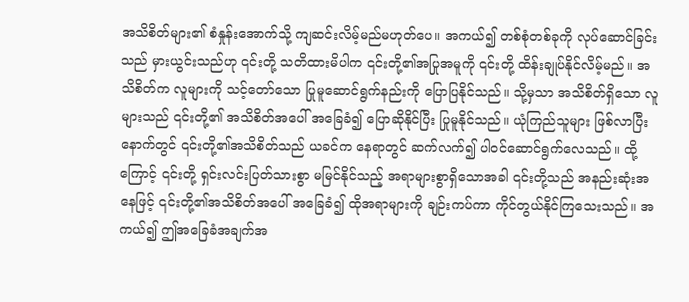အသိစိတ်များ၏ စံနှုန်းအောက်သို့ ကျဆင်းလိမ့်မည်မဟုတ်ပေ။ အကယ်၍ တစ်စုံတစ်ခုကို လုပ်ဆောင်ခြင်းသည် မှားယွင်းသည်ဟု ၎င်းတို့ သတိထားမိပါက ၎င်းတို့၏အပြုအမူကို ၎င်းတို့ ထိန်းချုပ်နိုင်လိမ့်မည်။ အသိစိတ်က လူများကို သင့်တော်သော ပြုမူဆောင်ရွက်နည်းကို ပြောပြနိုင်သည်။ သို့မှသာ အသိစိတ်ရှိသော လူများသည် ၎င်းတို့၏ အသိစိတ်အပေါ် အခြေခံ၍ ပြောဆိုနိုင်ပြီး ပြုမူနိုင်သည်။ ယုံကြည်သူများ ဖြစ်လာပြီးနောက်တွင် ၎င်းတို့၏အသိစိတ်သည် ယခင်က နေရာတွင် ဆက်လက်၍ ပါဝင်ဆောင်ရွက်လေသည်။ ထို့ကြောင့် ၎င်းတို့ ရှင်းလင်းပြတ်သားစွာ မမြင်နိုင်သည့် အရာများစွာရှိသောအခါ ၎င်းတို့သည် အနည်းဆုံးအနေဖြင့် ၎င်းတို့၏အသိစိတ်အပေါ် အခြေခံ၍ ထိုအရာများကို ချဉ်းကပ်ကာ ကိုင်တွယ်နိုင်ကြသေးသည်။ အကယ်၍ ဤအခြေခံအချက်အ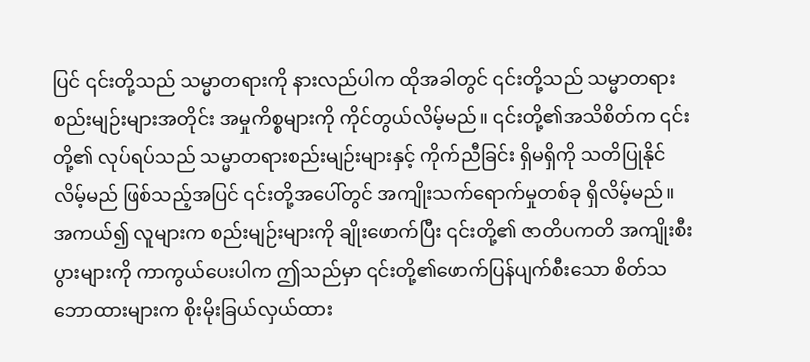ပြင် ၎င်းတို့သည် သမ္မာတရားကို နားလည်ပါက ထိုအခါတွင် ၎င်းတို့သည် သမ္မာတရား စည်းမျဉ်းများအတိုင်း အမှုကိစ္စများကို ကိုင်တွယ်လိမ့်မည်။ ၎င်းတို့၏အသိစိတ်က ၎င်းတို့၏ လုပ်ရပ်သည် သမ္မာတရားစည်းမျဉ်းများနှင့် ကိုက်ညီခြင်း ရှိမရှိကို သတိပြုနိုင်လိမ့်မည် ဖြစ်သည့်အပြင် ၎င်းတို့အပေါ်တွင် အကျိုးသက်ရောက်မှုတစ်ခု ရှိလိမ့်မည်။ အကယ်၍ လူများက စည်းမျဉ်းများကို ချိုးဖောက်ပြီး ၎င်းတို့၏ ဇာတိပကတိ အကျိုးစီးပွားများကို ကာကွယ်ပေးပါက ဤသည်မှာ ၎င်းတို့၏ဖောက်ပြန်ပျက်စီးသော စိတ်သဘောထားများက စိုးမိုးခြယ်လှယ်ထား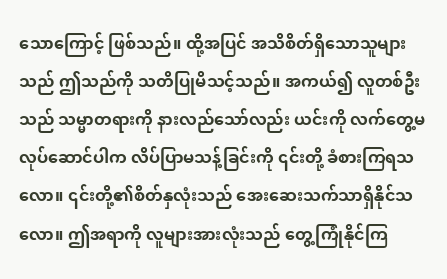သောကြောင့် ဖြစ်သည်။ ထို့အပြင် အသိစိတ်ရှိသောသူများသည် ဤသည်ကို သတိပြုမိသင့်သည်။ အကယ်၍ လူတစ်ဦးသည် သမ္မာတရားကို နားလည်သော်လည်း ယင်းကို လက်တွေ့မလုပ်ဆောင်ပါက လိပ်ပြာမသန့်ခြင်းကို ၎င်းတို့ ခံစားကြရသလော။ ၎င်းတို့၏စိတ်နှလုံးသည် အေးဆေးသက်သာရှိနိုင်သလော။ ဤအရာကို လူများအားလုံးသည် တွေ့ကြုံနိုင်ကြ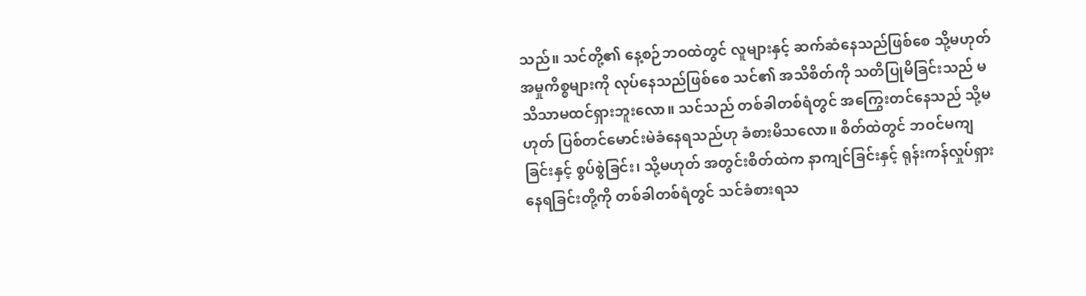သည်။ သင်တို့၏ နေ့စဉ်ဘဝထဲတွင် လူများနှင့် ဆက်ဆံနေသည်ဖြစ်စေ သို့မဟုတ် အမှုကိစ္စများကို လုပ်နေသည်ဖြစ်စေ သင်၏ အသိစိတ်ကို သတိပြုမိခြင်းသည် မသိသာမထင်ရှားဘူးလော။ သင်သည် တစ်ခါတစ်ရံတွင် အကြွေးတင်နေသည် သို့မဟုတ် ပြစ်တင်မောင်းမဲခံနေရသည်ဟု ခံစားမိသလော။ စိတ်ထဲတွင် ဘဝင်မကျခြင်းနှင့် စွပ်စွဲခြင်း၊ သို့မဟုတ် အတွင်းစိတ်ထဲက နာကျင်ခြင်းနှင့် ရုန်းကန်လှုပ်ရှားနေရခြင်းတို့ကို တစ်ခါတစ်ရံတွင် သင်ခံစားရသ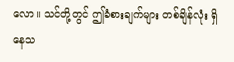လော။ သင်တို့တွင် ဤခံစားချက်များ တစ်ချိန်လုံး ရှိနေသ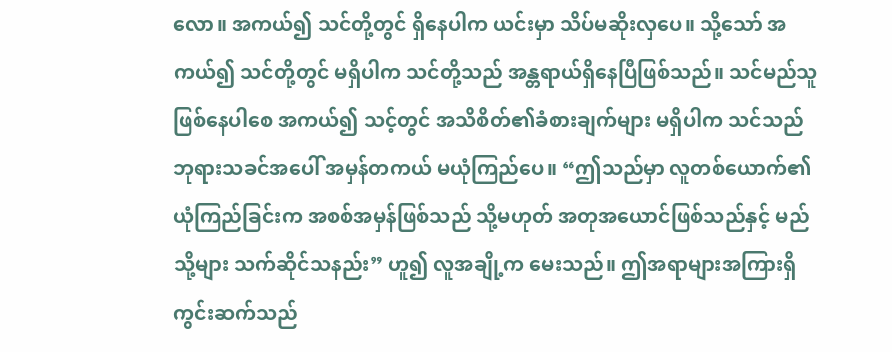လော။ အကယ်၍ သင်တို့တွင် ရှိနေပါက ယင်းမှာ သိပ်မဆိုးလှပေ။ သို့သော် အကယ်၍ သင်တို့တွင် မရှိပါက သင်တို့သည် အန္တရာယ်ရှိနေပြီဖြစ်သည်။ သင်မည်သူဖြစ်နေပါစေ အကယ်၍ သင့်တွင် အသိစိတ်၏ခံစားချက်များ မရှိပါက သင်သည် ဘုရားသခင်အပေါ် အမှန်တကယ် မယုံကြည်ပေ။ “ဤသည်မှာ လူတစ်ယောက်၏ ယုံကြည်ခြင်းက အစစ်အမှန်ဖြစ်သည် သို့မဟုတ် အတုအယောင်ဖြစ်သည်နှင့် မည်သို့များ သက်ဆိုင်သနည်း” ဟူ၍ လူအချို့က မေးသည်။ ဤအရာများအကြားရှိ ကွင်းဆက်သည်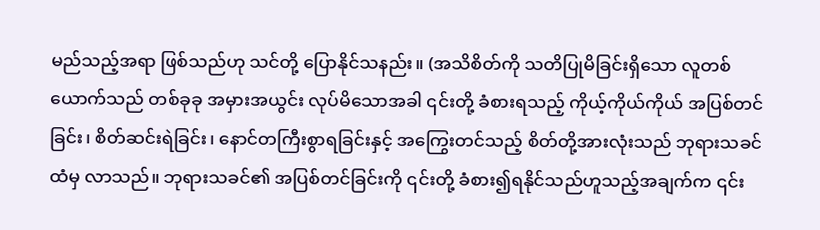မည်သည့်အရာ ဖြစ်သည်ဟု သင်တို့ ပြောနိုင်သနည်း။ (အသိစိတ်ကို သတိပြုမိခြင်းရှိသော လူတစ်ယောက်သည် တစ်ခုခု အမှားအယွင်း လုပ်မိသောအခါ ၎င်းတို့ ခံစားရသည့် ကိုယ့်ကိုယ်ကိုယ် အပြစ်တင်ခြင်း၊ စိတ်ဆင်းရဲခြင်း၊ နောင်တကြီးစွာရခြင်းနှင့် အကြွေးတင်သည့် စိတ်တို့အားလုံးသည် ဘုရားသခင်ထံမှ လာသည်။ ဘုရားသခင်၏ အပြစ်တင်ခြင်းကို ၎င်းတို့ ခံစား၍ရနိုင်သည်ဟူသည့်အချက်က ၎င်း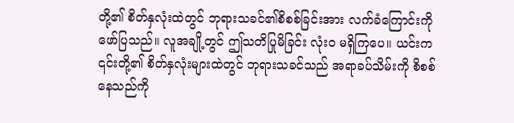တို့၏ စိတ်နှလုံးထဲတွင် ဘုရားသခင်၏စိစစ်ခြင်းအား လက်ခံကြောင်းကို ဖော်ပြသည်။ လူအချို့တွင် ဤသတိပြုမိခြင်း လုံးဝ မရှိကြပေ။ ယင်းက ၎င်းတို့၏ စိတ်နှလုံးများထဲတွင် ဘုရားသခင်သည် အရာခပ်သိမ်းကို စိစစ်နေသည်ကို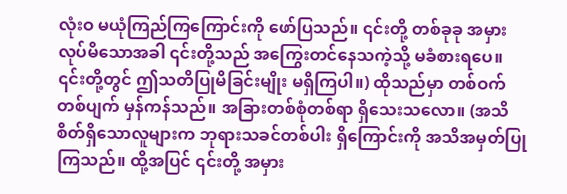လုံးဝ မယုံကြည်ကြကြောင်းကို ဖော်ပြသည်။ ၎င်းတို့ တစ်ခုခု အမှားလုပ်မိသောအခါ ၎င်းတို့သည် အကြွေးတင်နေသကဲ့သို့ မခံစားရပေ။ ၎င်းတို့တွင် ဤသတိပြုမိခြင်းမျိုး မရှိကြပါ။) ထိုသည်မှာ တစ်ဝက်တစ်ပျက် မှန်ကန်သည်။ အခြားတစ်စုံတစ်ရာ ရှိသေးသလော။ (အသိစိတ်ရှိသောလူများက ဘုရားသခင်တစ်ပါး ရှိကြောင်းကို အသိအမှတ်ပြုကြသည်။ ထို့အပြင် ၎င်းတို့ အမှား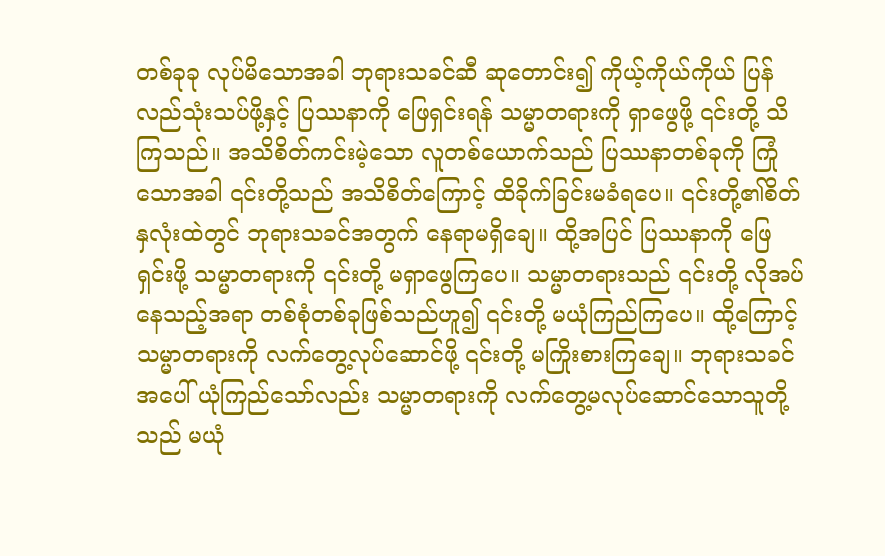တစ်ခုခု လုပ်မိသောအခါ ဘုရားသခင်ဆီ ဆုတောင်း၍ ကိုယ့်ကိုယ်ကိုယ် ပြန်လည်သုံးသပ်ဖို့နှင့် ပြဿနာကို ဖြေရှင်းရန် သမ္မာတရားကို ရှာဖွေဖို့ ၎င်းတို့ သိကြသည်။ အသိစိတ်ကင်းမဲ့သော လူတစ်ယောက်သည် ပြဿနာတစ်ခုကို ကြုံသောအခါ ၎င်းတို့သည် အသိစိတ်ကြောင့် ထိခိုက်ခြင်းမခံရပေ။ ၎င်းတို့၏စိတ်နှလုံးထဲတွင် ဘုရားသခင်အတွက် နေရာမရှိချေ။ ထို့အပြင် ပြဿနာကို ဖြေရှင်းဖို့ သမ္မာတရားကို ၎င်းတို့ မရှာဖွေကြပေ။ သမ္မာတရားသည် ၎င်းတို့ လိုအပ်နေသည့်အရာ တစ်စုံတစ်ခုဖြစ်သည်ဟူ၍ ၎င်းတို့ မယုံကြည်ကြပေ။ ထို့ကြောင့် သမ္မာတရားကို လက်တွေ့လုပ်ဆောင်ဖို့ ၎င်းတို့ မကြိုးစားကြချေ။ ဘုရားသခင်အပေါ် ယုံကြည်သော်လည်း သမ္မာတရားကို လက်တွေ့မလုပ်ဆောင်သောသူတို့သည် မယုံ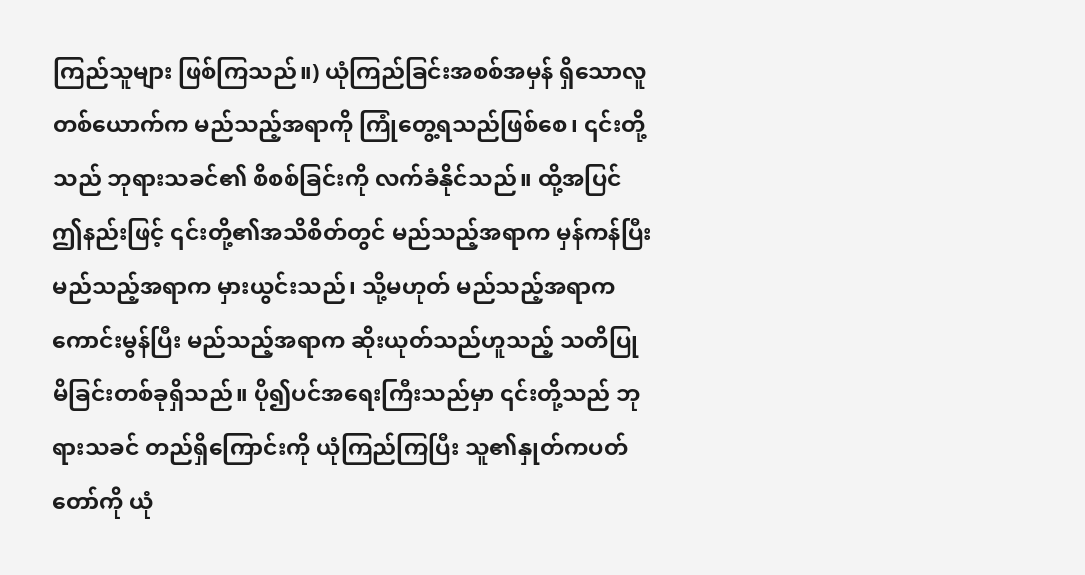ကြည်သူများ ဖြစ်ကြသည်။) ယုံကြည်ခြင်းအစစ်အမှန် ရှိသောလူတစ်ယောက်က မည်သည့်အရာကို ကြုံတွေ့ရသည်ဖြစ်စေ၊ ၎င်းတို့သည် ဘုရားသခင်၏ စိစစ်ခြင်းကို လက်ခံနိုင်သည်။ ထို့အပြင် ဤနည်းဖြင့် ၎င်းတို့၏အသိစိတ်တွင် မည်သည့်အရာက မှန်ကန်ပြီး မည်သည့်အရာက မှားယွင်းသည်၊ သို့မဟုတ် မည်သည့်အရာက ကောင်းမွန်ပြီး မည်သည့်အရာက ဆိုးယုတ်သည်ဟူသည့် သတိပြုမိခြင်းတစ်ခုရှိသည်။ ပို၍ပင်အရေးကြီးသည်မှာ ၎င်းတို့သည် ဘုရားသခင် တည်ရှိကြောင်းကို ယုံကြည်ကြပြီး သူ၏နှုတ်ကပတ်တော်ကို ယုံ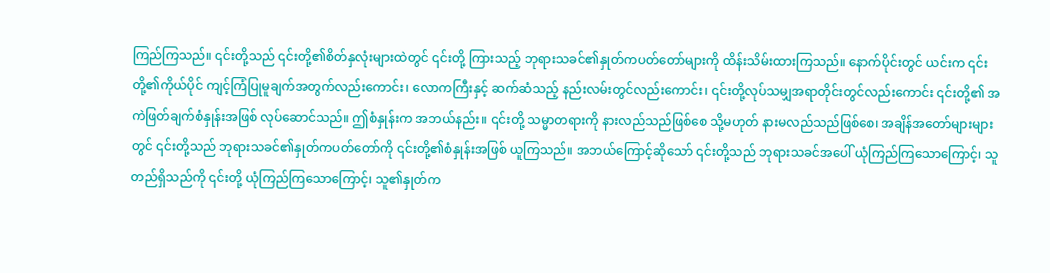ကြည်ကြသည်။ ၎င်းတို့သည် ၎င်းတို့၏စိတ်နှလုံးများထဲတွင် ၎င်းတို့ ကြားသည့် ဘုရားသခင်၏နှုတ်ကပတ်တော်များကို ထိန်းသိမ်းထားကြသည်။ နောက်ပိုင်းတွင် ယင်းက ၎င်းတို့၏ကိုယ်ပိုင် ကျင့်ကြံပြုမူချက်အတွက်လည်းကောင်း၊ လောကကြီးနှင့် ဆက်ဆံသည့် နည်းလမ်းတွင်လည်းကောင်း၊ ၎င်းတို့လုပ်သမျှအရာတိုင်းတွင်လည်းကောင်း ၎င်းတို့၏ အကဲဖြတ်ချက်စံနှုန်းအဖြစ် လုပ်ဆောင်သည်။ ဤစံနှုန်းက အဘယ်နည်း။ ၎င်းတို့ သမ္မာတရားကို နားလည်သည်ဖြစ်စေ သို့မဟုတ် နားမလည်သည်ဖြစ်စေ၊ အချိန်အတော်များများတွင် ၎င်းတို့သည် ဘုရားသခင်၏နှုတ်ကပတ်တော်ကို ၎င်းတို့၏စံနှုန်းအဖြစ် ယူကြသည်။ အဘယ်ကြောင့်ဆိုသော် ၎င်းတို့သည် ဘုရားသခင်အပေါ် ယုံကြည်ကြသောကြောင့်၊ သူတည်ရှိသည်ကို ၎င်းတို့ ယုံကြည်ကြသောကြောင့်၊ သူ၏နှုတ်က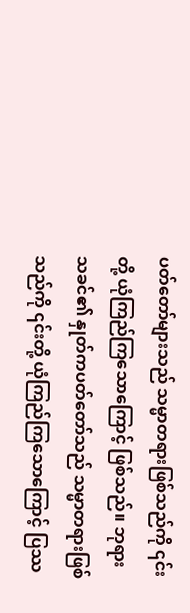ပတ်တော်များသည် သမ္မာတရားဖြစ်သည်ကို ၎င်းတို့ ယုံကြည်ကြသောကြောင့် ဖြစ်သည်။ ဘုရားသခင်၏ နှုတ်ကပတ်တော်သည် သမ္မာတရားဖြစ်သည်ကို ၎င်းတို့ ယုံကြည်ကြသောကြောင့် ပြဿ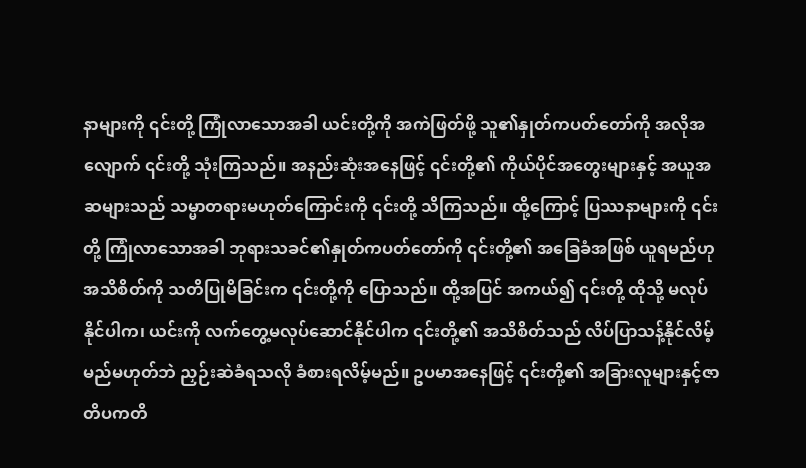နာများကို ၎င်းတို့ ကြုံလာသောအခါ ယင်းတို့ကို အကဲဖြတ်ဖို့ သူ၏နှုတ်ကပတ်တော်ကို အလိုအလျောက် ၎င်းတို့ သုံးကြသည်။ အနည်းဆုံးအနေဖြင့် ၎င်းတို့၏ ကိုယ်ပိုင်အတွေးများနှင့် အယူအဆများသည် သမ္မာတရားမဟုတ်ကြောင်းကို ၎င်းတို့ သိကြသည်။ ထို့ကြောင့် ပြဿနာများကို ၎င်းတို့ ကြုံလာသောအခါ ဘုရားသခင်၏နှုတ်ကပတ်တော်ကို ၎င်းတို့၏ အခြေခံအဖြစ် ယူရမည်ဟု အသိစိတ်ကို သတိပြုမိခြင်းက ၎င်းတို့ကို ပြောသည်။ ထို့အပြင် အကယ်၍ ၎င်းတို့ ထိုသို့ မလုပ်နိုင်ပါက၊ ယင်းကို လက်တွေ့မလုပ်ဆောင်နိုင်ပါက ၎င်းတို့၏ အသိစိတ်သည် လိပ်ပြာသန့်နိုင်လိမ့်မည်မဟုတ်ဘဲ ညှဉ်းဆဲခံရသလို ခံစားရလိမ့်မည်။ ဥပမာအနေဖြင့် ၎င်းတို့၏ အခြားလူများနှင့်ဇာတိပကတိ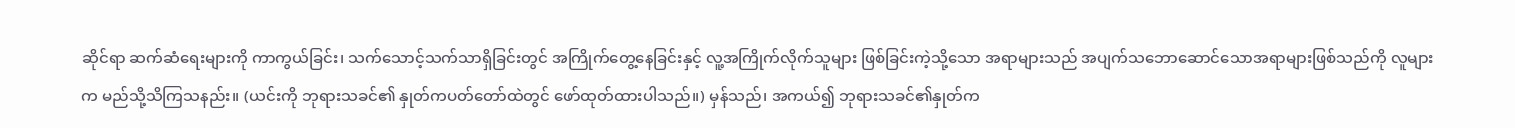ဆိုင်ရာ ဆက်ဆံရေးများကို ကာကွယ်ခြင်း၊ သက်သောင့်သက်သာရှိခြင်းတွင် အကြိုက်တွေ့နေခြင်းနှင့် လူ့အကြိုက်လိုက်သူများ ဖြစ်ခြင်းကဲ့သို့သော အရာများသည် အပျက်သဘောဆောင်သောအရာများဖြစ်သည်ကို လူများက မည်သို့သိကြသနည်း။ (ယင်းကို ဘုရားသခင်၏ နှုတ်ကပတ်တော်ထဲတွင် ဖော်ထုတ်ထားပါသည်။) မှန်သည်၊ အကယ်၍ ဘုရားသခင်၏နှုတ်က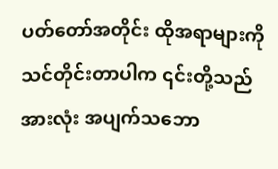ပတ်တော်အတိုင်း ထိုအရာများကို သင်တိုင်းတာပါက ၎င်းတို့သည် အားလုံး အပျက်သဘော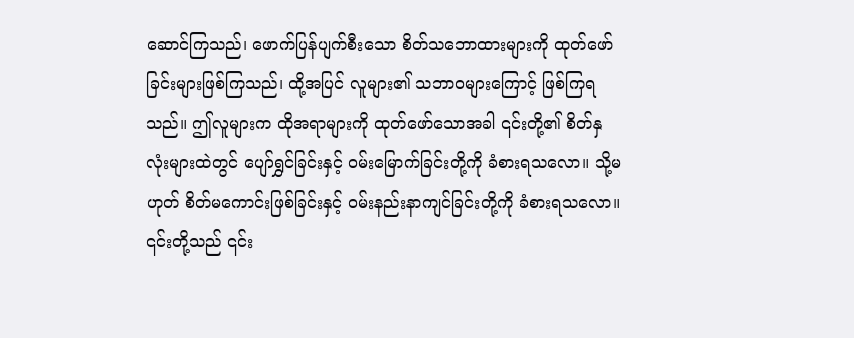ဆောင်ကြသည်၊ ဖောက်ပြန်ပျက်စီးသော စိတ်သဘောထားများကို ထုတ်ဖော်ခြင်းများဖြစ်ကြသည်၊ ထို့အပြင် လူများ၏ သဘာဝများကြောင့် ဖြစ်ကြရသည်။ ဤလူများက ထိုအရာများကို ထုတ်ဖော်သောအခါ ၎င်းတို့၏ စိတ်နှလုံးများထဲတွင် ပျော်ရွှင်ခြင်းနှင့် ဝမ်းမြောက်ခြင်းတို့ကို ခံစားရသလော။ သို့မဟုတ် စိတ်မကောင်းဖြစ်ခြင်းနှင့် ဝမ်းနည်းနာကျင်ခြင်းတို့ကို ခံစားရသလော။ ၎င်းတို့သည် ၎င်း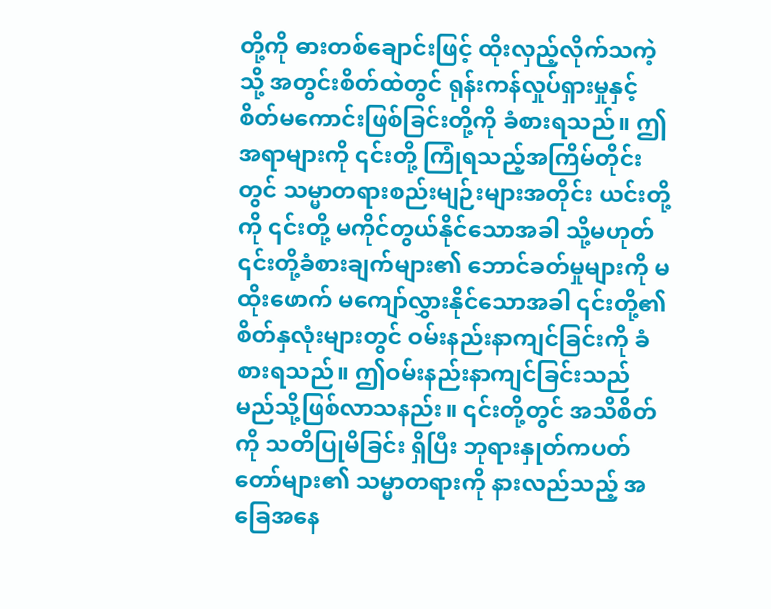တို့ကို ဓားတစ်ချောင်းဖြင့် ထိုးလှည့်လိုက်သကဲ့သို့ အတွင်းစိတ်ထဲတွင် ရုန်းကန်လှုပ်ရှားမှုနှင့် စိတ်မကောင်းဖြစ်ခြင်းတို့ကို ခံစားရသည်။ ဤအရာများကို ၎င်းတို့ ကြုံရသည့်အကြိမ်တိုင်းတွင် သမ္မာတရားစည်းမျဉ်းများအတိုင်း ယင်းတို့ကို ၎င်းတို့ မကိုင်တွယ်နိုင်သောအခါ သို့မဟုတ် ၎င်းတို့ခံစားချက်များ၏ ဘောင်ခတ်မှုများကို မထိုးဖောက် မကျော်လွှားနိုင်သောအခါ ၎င်းတို့၏စိတ်နှလုံးများတွင် ဝမ်းနည်းနာကျင်ခြင်းကို ခံစားရသည်။ ဤဝမ်းနည်းနာကျင်ခြင်းသည် မည်သို့ဖြစ်လာသနည်း။ ၎င်းတို့တွင် အသိစိတ်ကို သတိပြုမိခြင်း ရှိပြီး ဘုရားနှုတ်ကပတ်တော်များ၏ သမ္မာတရားကို နားလည်သည့် အခြေအနေ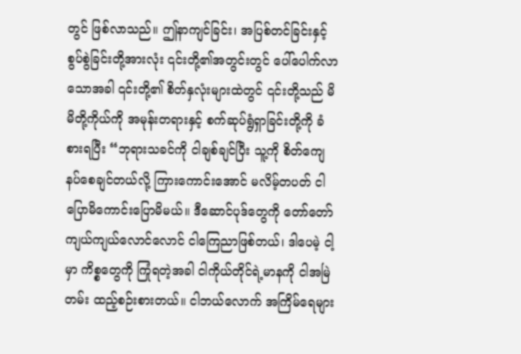တွင် ဖြစ်လာသည်။ ဤနာကျင်ခြင်း၊ အပြစ်တင်ခြင်းနှင့် စွပ်စွဲခြင်းတို့အားလုံး ၎င်းတို့၏အတွင်းတွင် ပေါ်ပေါက်လာသောအခါ ၎င်းတို့၏ စိတ်နှလုံးများထဲတွင် ၎င်းတို့သည် မိမိတို့ကိုယ်ကို အမုန်းတရားနှင့် စက်ဆုပ်ရွံရှာခြင်းတို့ကို ခံစားရပြီး “ဘုရားသခင်ကို ငါချစ်ချင်ပြီး သူ့ကို စိတ်ကျေနပ်စေချင်တယ်လို့ ကြားကောင်းအောင် မလိမ့်တပတ် ငါပြောမိကောင်းပြောမိမယ်။ ဒီဆောင်ပုဒ်တွေကို တော်တော် ကျယ်ကျယ်လောင်လောင် ငါကြေညာဖြစ်တယ်၊ ဒါပေမဲ့ ငါ့မှာ ကိစ္စတွေကို ကြုံရတဲ့အခါ ငါကိုယ်တိုင်ရဲ့မာနကို ငါအမြဲတမ်း ထည့်စဉ်းစားတယ်။ ငါဘယ်လောက် အကြိမ်ရေများ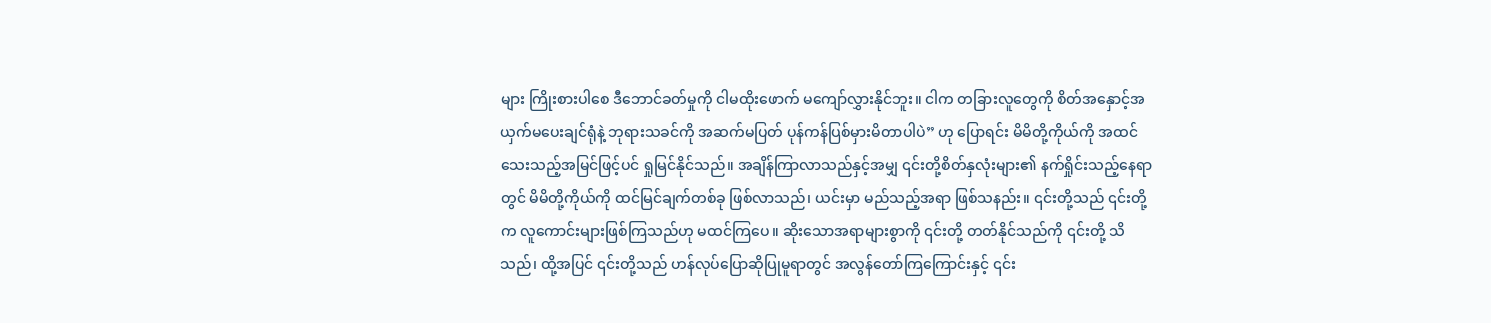များ ကြိုးစားပါစေ ဒီဘောင်ခတ်မှုကို ငါမထိုးဖောက် မကျော်လွှားနိုင်ဘူး။ ငါက တခြားလူတွေကို စိတ်အနှောင့်အယှက်မပေးချင်ရုံနဲ့ ဘုရားသခင်ကို အဆက်မပြတ် ပုန်ကန်ပြစ်မှားမိတာပါပဲ” ဟု ပြောရင်း မိမိတို့ကိုယ်ကို အထင်သေးသည့်အမြင်ဖြင့်ပင် ရှုမြင်နိုင်သည်။ အချိန်ကြာလာသည်နှင့်အမျှ ၎င်းတို့စိတ်နှလုံးများ၏ နက်ရှိုင်းသည့်နေရာတွင် မိမိတို့ကိုယ်ကို ထင်မြင်ချက်တစ်ခု ဖြစ်လာသည်၊ ယင်းမှာ မည်သည့်အရာ ဖြစ်သနည်း။ ၎င်းတို့သည် ၎င်းတို့က လူကောင်းများဖြစ်ကြသည်ဟု မထင်ကြပေ။ ဆိုးသောအရာများစွာကို ၎င်းတို့ တတ်နိုင်သည်ကို ၎င်းတို့ သိသည်၊ ထို့အပြင် ၎င်းတို့သည် ဟန်လုပ်ပြောဆိုပြုမူရာတွင် အလွန်တော်ကြကြောင်းနှင့် ၎င်း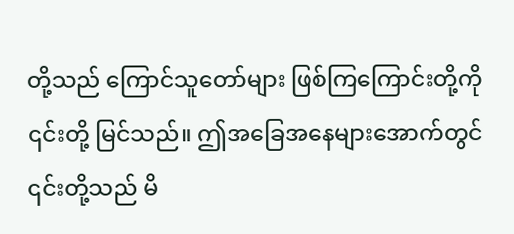တို့သည် ကြောင်သူတော်များ ဖြစ်ကြကြောင်းတို့ကို ၎င်းတို့ မြင်သည်။ ဤအခြေအနေများအောက်တွင် ၎င်းတို့သည် မိ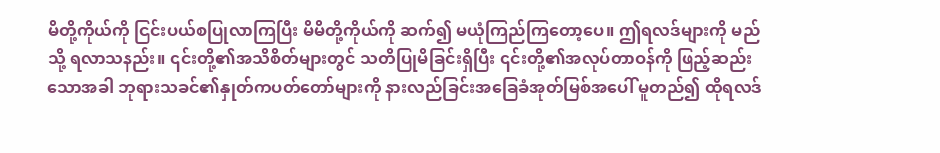မိတို့ကိုယ်ကို ငြင်းပယ်စပြုလာကြပြီး မိမိတို့ကိုယ်ကို ဆက်၍ မယုံကြည်ကြတော့ပေ။ ဤရလဒ်များကို မည်သို့ ရလာသနည်း။ ၎င်းတို့၏အသိစိတ်များတွင် သတိပြုမိခြင်းရှိပြီး ၎င်းတို့၏အလုပ်တာဝန်ကို ဖြည့်ဆည်းသောအခါ ဘုရားသခင်၏နှုတ်ကပတ်တော်များကို နားလည်ခြင်းအခြေခံအုတ်မြစ်အပေါ် မူတည်၍ ထိုရလဒ်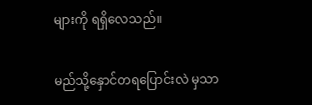များကို ရရှိလေသည်။

မည်သို့နှောင်တရပြောင်းလဲ မှသာ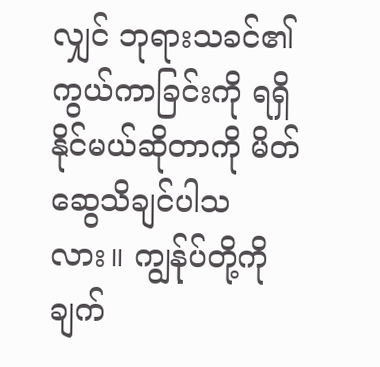လျှင် ဘုရားသခင်၏ ကွယ်ကာခြင်းကို ရရှိနိုင်မယ်ဆိုတာကို မိတ်ဆွေသိချင်ပါသလား။ ကျွန်ုပ်တို့ကို ချက်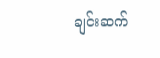ချင်းဆက်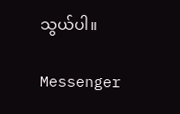သွယ်ပါ။

Messenger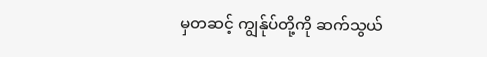မှတဆင့် ကျွန်ုပ်တို့ကို ဆက်သွယ်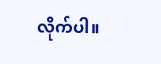လိုက်ပါ။